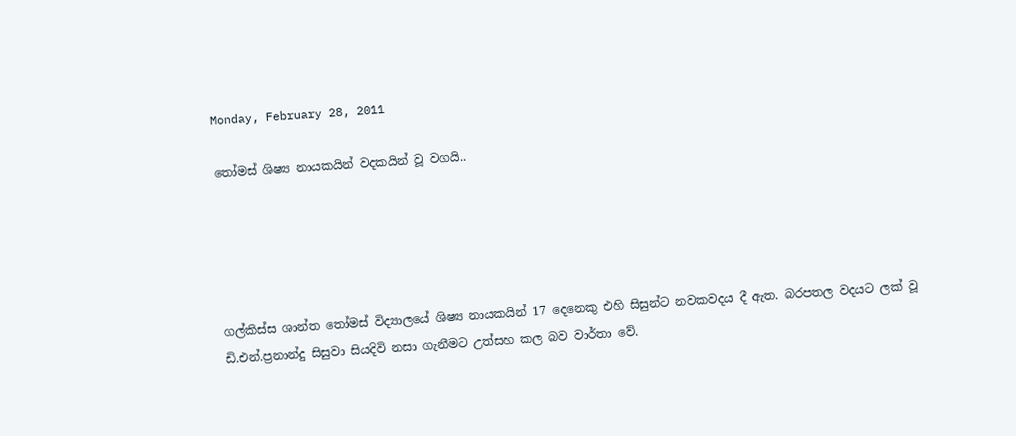Monday, February 28, 2011

තෝමස් ශිෂ්‍ය නායකයින් වදකයින් වූ වගයි..





ගල්කිස්ස ශාන්ත තෝමස් විද්‍යාලයේ ශිෂ්‍ය නායකයින් 17 දෙනෙකු එහි සිසුන්ට නවකවදය දී ඇත. බරපතල වදයට ලක් වූ ඩි.එන්.ප්‍රනාන්දු සිසුවා සියදිවි නසා ගැනීමට උත්සහ කල බව වාර්තා වේ.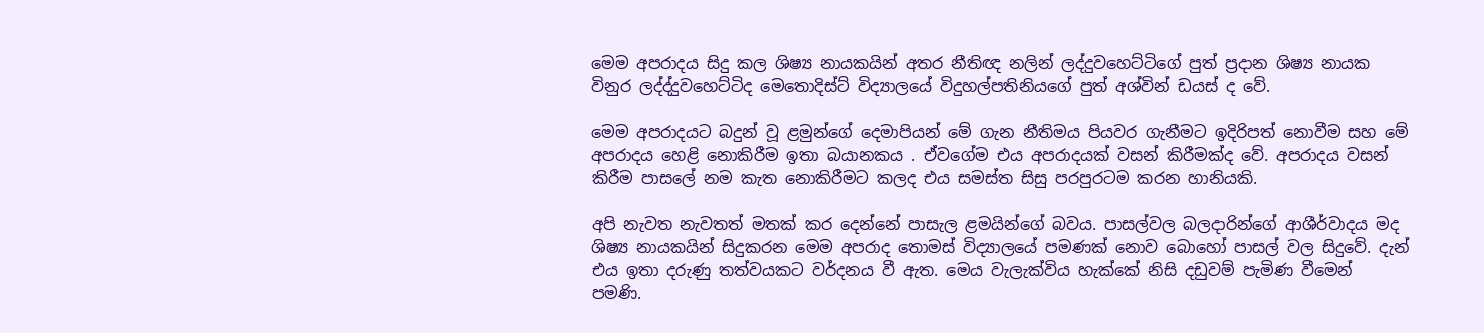මෙම අපරාදය සිදු කල ශිෂ්‍ය නායකයින් අතර නීතිඥ නලින් ලද්දුවහෙට්ටිගේ පුත් ප්‍රදාන ශිෂ්‍ය නායක විනුර ලද්ද්දුවහෙට්ටිද මෙතොදිස්ට් විද්‍යාලයේ විදුහල්පතිනියගේ පුත් අශ්වින් ඩයස් ද වේ.

මෙම අපරාදයට බදුන් වූ ළමුන්ගේ දෙමාපියන් මේ ගැන නීතිමය පියවර ගැනීමට ඉදිරිපත් නොවීම සහ මේ අපරාදය හෙළි නොකිරීම ඉතා බයානකය . ඒවගේම එය අපරාදයක් වසන් කිරීමක්ද වේ. අපරාදය වසන් කිරීම පාසලේ නම කැත නොකිරීමට කලද එය සමස්ත සිසු පරපුරටම කරන හානියකි.

අපි නැවත නැවතත් මතක් කර දෙන්නේ පාසැල ළමයින්ගේ බවය. පාසල්වල බලදාරින්ගේ ආශීර්වාදය මද ශිෂ්‍ය නායකයින් සිදුකරන මෙම අපරාද තොමස් විද්‍යාලයේ පමණක් නොව බොහෝ පාසල් වල සිදුවේ. දැන් එය ඉතා දරුණු තත්වයකට වර්දනය වී ඇත. මෙය වැලැක්විය හැක්කේ නිසි දඩුවම් පැමිණ වීමෙන් පමණි.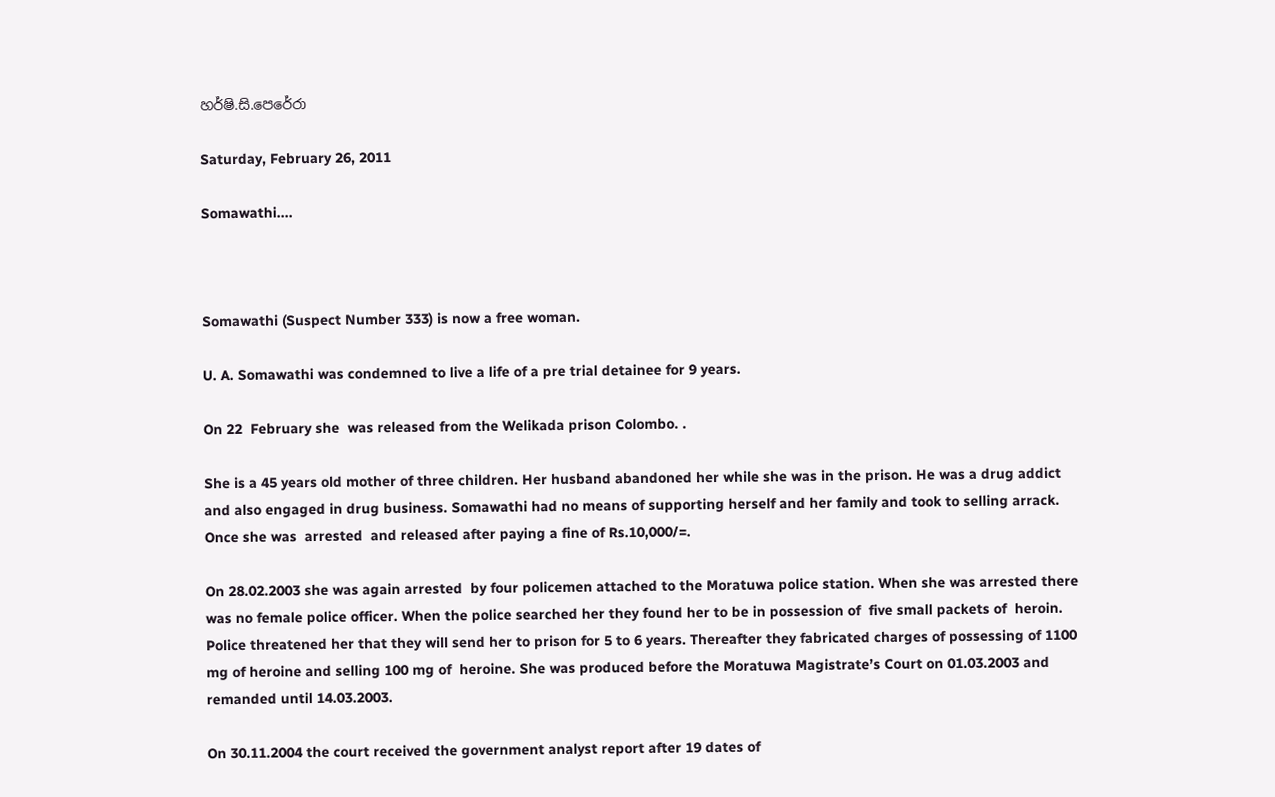හර්ෂි.සි.පෙරේරා

Saturday, February 26, 2011

Somawathi....



Somawathi (Suspect Number 333) is now a free woman.

U. A. Somawathi was condemned to live a life of a pre trial detainee for 9 years.

On 22  February she  was released from the Welikada prison Colombo. .

She is a 45 years old mother of three children. Her husband abandoned her while she was in the prison. He was a drug addict and also engaged in drug business. Somawathi had no means of supporting herself and her family and took to selling arrack. Once she was  arrested  and released after paying a fine of Rs.10,000/=.

On 28.02.2003 she was again arrested  by four policemen attached to the Moratuwa police station. When she was arrested there was no female police officer. When the police searched her they found her to be in possession of  five small packets of  heroin. Police threatened her that they will send her to prison for 5 to 6 years. Thereafter they fabricated charges of possessing of 1100 mg of heroine and selling 100 mg of  heroine. She was produced before the Moratuwa Magistrate’s Court on 01.03.2003 and remanded until 14.03.2003.

On 30.11.2004 the court received the government analyst report after 19 dates of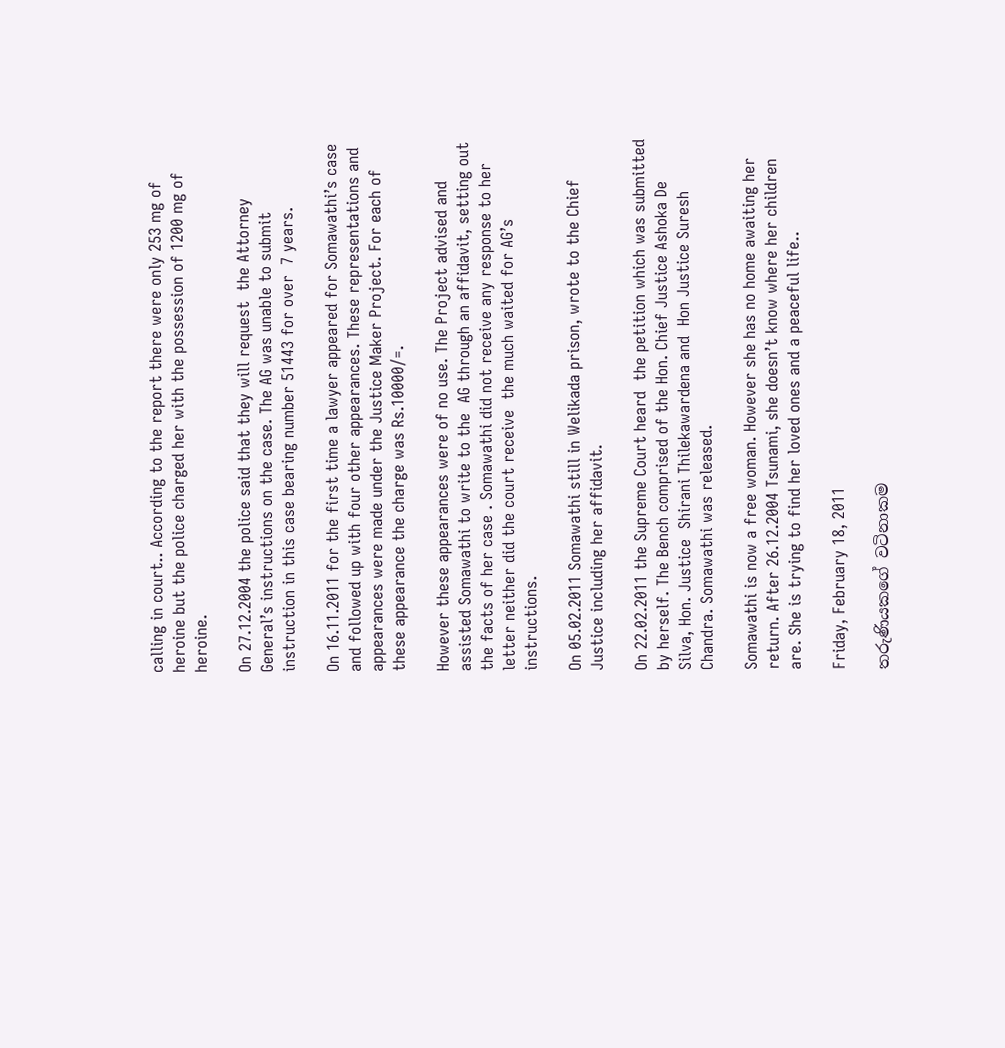calling in court.. According to the report there were only 253 mg of heroine but the police charged her with the possession of 1200 mg of heroine.

On 27.12.2004 the police said that they will request  the Attorney General’s instructions on the case. The AG was unable to submit instruction in this case bearing number 51443 for over  7 years.

On 16.11.2011 for the first time a lawyer appeared for Somawathi’s case  and followed up with four other appearances. These representations and appearances were made under the Justice Maker Project. For each of these appearance the charge was Rs.10000/=.

However these appearances were of no use. The Project advised and assisted Somawathi to write to the  AG through an affidavit, setting out the facts of her case . Somawathi did not receive any response to her letter neither did the court receive  the much waited for AG’s instructions.

On 05.02.2011 Somawathi still in Welikada prison, wrote to the Chief Justice including her affidavit.

On 22.02.2011 the Supreme Court heard  the petition which was submitted by herself. The Bench comprised of the Hon. Chief Justice Ashoka De Silva, Hon. Justice  Shirani Thilekawardena and  Hon Justice Suresh Chandra. Somawathi was released.

Somawathi is now a free woman. However she has no home awaiting her return. After 26.12.2004 Tsunami, she doesn’t know where her children are. She is trying to find her loved ones and a peaceful life..

Friday, February 18, 2011

තරුණියකගේ වටිනාකම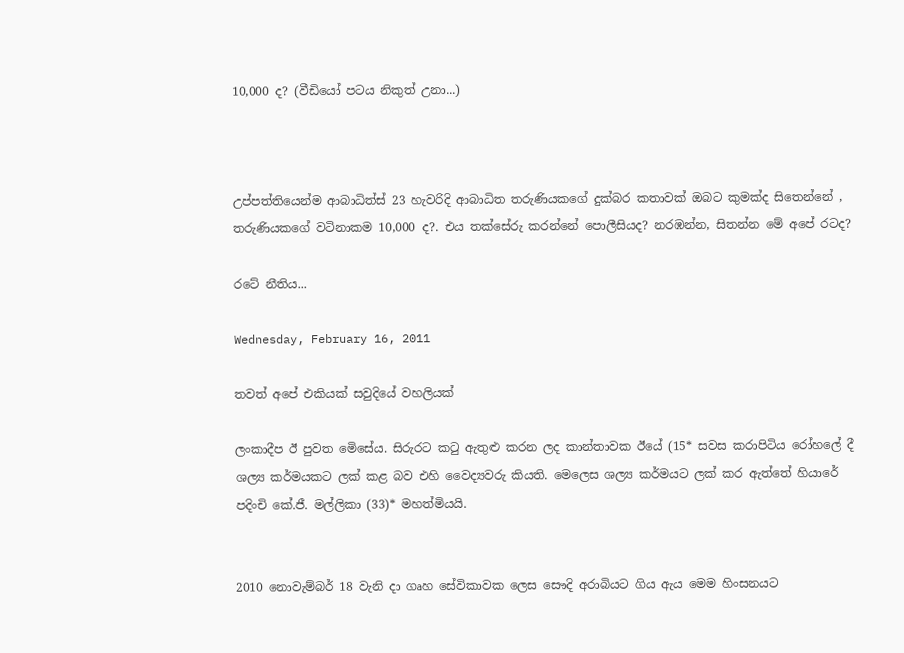10,000 ද? (වීඩියෝ පටය නිකුත් උනා...)



උප්පත්තියෙන්ම ආබාධිත්ස් 23 හැවරිදි ආබාධිත තරුණියකගේ දුක්බර කතාවක් ඔබට කුමක්ද සිතෙන්නේ , තරුණියකගේ වටිනාකම 10,000 ද?. එය තක්සේරු කරන්නේ පොලීසියද? නරඹන්න, සිතන්න මේ අපේ රටද?

රටේ නීතිය...

Wednesday, February 16, 2011

තවත් අපේ එකියක් සවුදියේ වහලියක් ‍

ලංකාදීප ඊ පුවත මෙිසේය. සිරුරට කටු ඇතුළු කරන ලද කාන්තාවක ඊයේ (15* සවස කරාපිටිය රෝහලේ දී ශල්‍ය කර්මයකට ලක් කළ බව එහි වෛද්‍යවරු කියති. මෙලෙස ශල්‍ය කර්මයට ලක් කර ඇත්තේ හියාරේ පදිංචි කේ.ජී. මල්ලිකා (33)* මහත්මියයි.


2010 නොවැම්බර් 18 වැනි දා ගෘහ සේවිකාවක ලෙස සෞදි අරාබියට ගිය ඇය මෙම හිංසනයට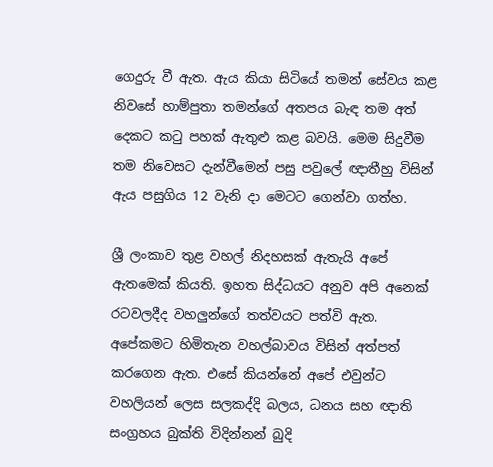ගෙදුරු වී ඇත. ඇය කියා සිටියේ තමන් සේවය කළ නිවසේ හාම්පුතා තමන්ගේ අතපය බැඳ තම අත් දෙකට කටු පහක් ඇතුළු කළ බවයි. මෙම සිදුවීම තම නිවෙසට දැන්වීමෙන් පසු පවුලේ ඥාතීහු විසින් ඇය පසුගිය 12 වැනි දා මෙටට ගෙන්වා ගත්හ.

ශ්‍රී ලංකාව තුළ වහල් නිදහසක් ඇතැයි අපේ ඇතමෙක් කියති. ඉහත සිද්ධයට අනුව අපි අනෙක් රටවලදීද වහලුන්ගේ තත්වයට පත්වි ඇත. අපේකමට හිමිතැන වහල්බාවය විසින් අත්පත් කරගෙන ඇත. එසේ කියන්නේ අපේ එවුන්ට වහලියන් ලෙස සලකද්දි බලය, ධනය සහ ඥාති සංග්‍රහය බුක්ති විදින්නන් බුදි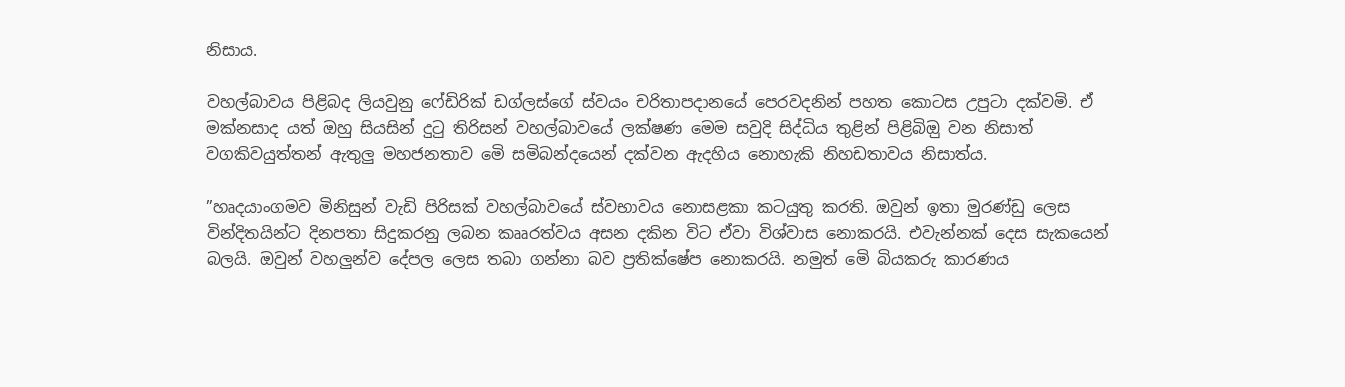නිසාය.

වහල්බාවය පිළිබද ලියවුනු ෆේඩිරික් ඩග්ලස්ගේ ස්වයං චරිතාපදානයේ පෙරවදනින් පහත කොටස උපුටා දක්වමි. ඒ මක්නසාද යත් ඔහු සියසින් දුටු තිරිසන් වහල්බාවයේ ලක්ෂණ මෙම සවුදි සිද්ධිය තුළින් පිළිබිඔු වන නිසාත් වගකිවයුත්තන් ඇතුලු මහජනතාව මෙි සමිබන්දයෙන් දක්වන ඇදහිය නොහැකි නිහඩතාවය නිසාත්ය.

”හෘදයාංගමව මිනිසුන් වැඩි පිරිසක් වහල්බාවයේ ස්වභාවය නොසළකා කටයුතු කරති. ඔවුන් ඉතා මුරණ්ඩු ලෙස වින්දිතයින්ට දිනපතා සිදුකරනු ලබන කෲරත්වය අසන දකින විට ඒවා විශ්වාස නොකරයි. එවැන්නක් දෙස සැකයෙන් බලයි. ඔවුන් වහලුන්ව දේපල ලෙස තබා ගන්නා බව ප්‍රතික්ෂේප නොකරයි. නමුත් මෙි බියකරු කාරණය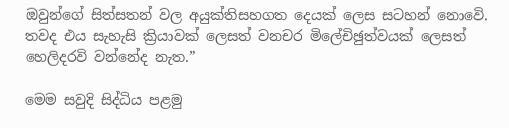ඔවුන්ගේ සිත්සතන් වල අයුක්තිසහගත දෙයක් ලෙස සටහන් නොවෙි. තවද එය සැහැසි ක්‍රියාවක් ලෙසත් වනචර මිලේචිඡුත්වයක් ලෙසත් හෙලිදරවි වන්නේද නැත.”

මෙම සවුදි සිද්ධිය පළමු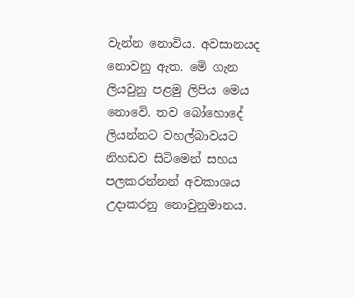වැන්න නොවිය. අවසානයද නොවනු ඇත. මෙි ගැන ලියවුනු පළමු ලිපිය මෙය නොවෙි. තව බෝහොදේ ලියන්නට වහල්බාවයට නිහඩව සිටිමෙන් සහය පලකරන්නන් අවකාශය උදාකරනු නොවුනුමානය.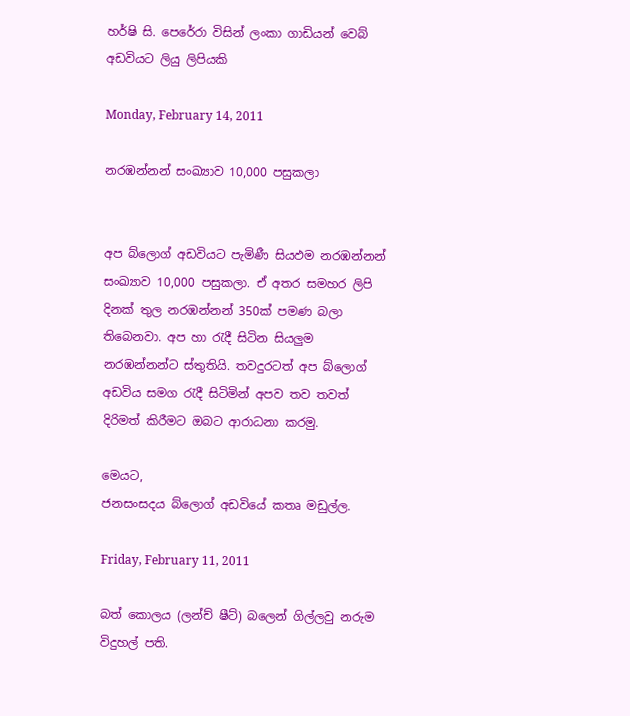හර්ෂි සි. පෙරේරා විසින් ලංකා ගාඩියන් වෙබ් අඩවියට ලියු ලිපියකි

Monday, February 14, 2011

නරඹන්නන් සංඛ්‍යාව 10,000 පසුකලා


අප බ්ලොග් අඩවියට පැමිණී සියඵම නරඹන්නන් සංඛ්‍යාව 10,000 පසුකලා. ඒ අතර සමහර ලිපි දිනක් තුල නරඹන්නන් 350ක් පමණ බලා තිබෙනවා. අප හා රැදී සිටින සියලුම නරඹන්නන්ට ස්තුතියි. තවදුරටත් අප බ්ලොග් අඩවිය සමග රැදී සිටිමින් අපව තව තවත් දිරිමත් කිරීමට ඔබට ආරාධනා කරමු.

මෙයට,
ජනසංසදය බ්ලොග් අඩවියේ කතෘ මඩුල්ල.

Friday, February 11, 2011

බත් කොලය (ලන්ච් ෂීට්) බලෙන් ගිල්ලවු නරුම විදුහල් පති.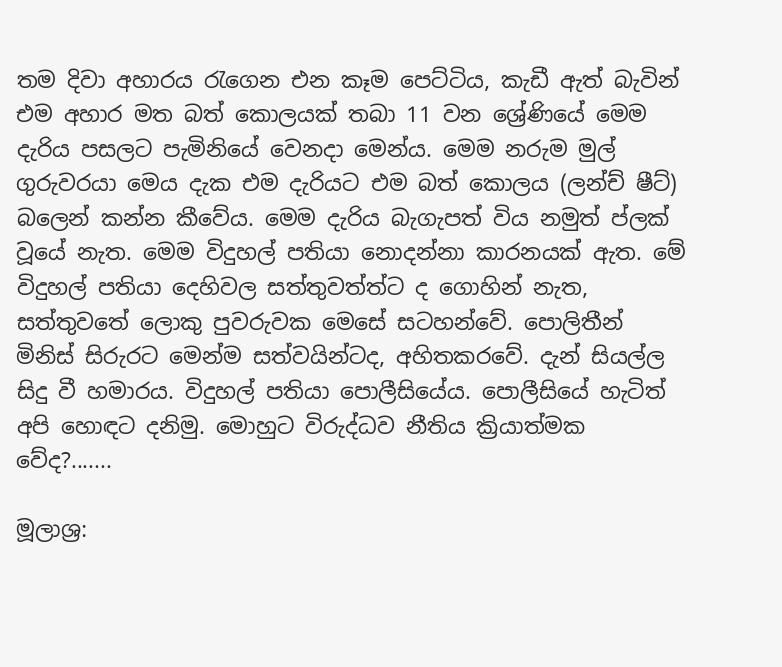තම දිවා අහාරය ‍රැගෙන එන කෑම පෙට්ටිය, කැඩී ඇත් බැවින් එම අහාර මත බත් කොලයක් තබා 11 වන ශ්‍රේණියේ මෙම දැරිය පසලට පැමිනියේ වෙනදා මෙන්ය. මෙම නරුම මුල් ගුරුවරයා මෙය දැක එම දැරියට එම බත් කොලය (ලන්ච් ෂීට්) බලෙන් කන්න කීවේය. මෙම දැරිය බැගැපත් විය නමුත් ප්ලක් වූයේ නැත. මෙම විදුහල් පතියා නොදන්නා කාරනයක් ඇත. මේ විදුහල් පතියා දෙහිවල සත්තුවත්ත්ට ද ගොහින් නැත, සත්තුවතේ ලොකු පුවරුවක මෙසේ සටහන්වේ. පොලිතීන් මිනිස් සිරුරට මෙන්ම සත්වයින්ටද, අහිතකරවේ. දැන් සියල්ල සිදු වී හමාරය. විදුහල් පතියා පොලීසියේය. පොලීසියේ හැටිත් අපි හොඳට දනිමු. මොහුට විරුද්ධව නීතිය ක්‍රියාත්මක වේද?.......

මූලාශ්‍ර: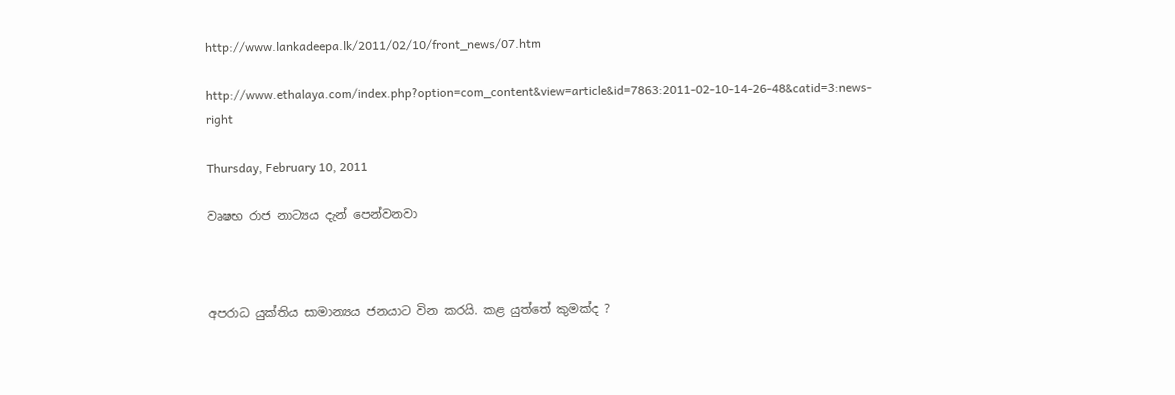http://www.lankadeepa.lk/2011/02/10/front_news/07.htm

http://www.ethalaya.com/index.php?option=com_content&view=article&id=7863:2011-02-10-14-26-48&catid=3:news-right

Thursday, February 10, 2011

වෘෂභ රාජ නාට්‍යය දැන් පෙන්වනවා



අපරාධ යුක්තිය සාමාන්‍යය ජනයාට වින කරයි. කළ යුත්තේ කුමක්ද ?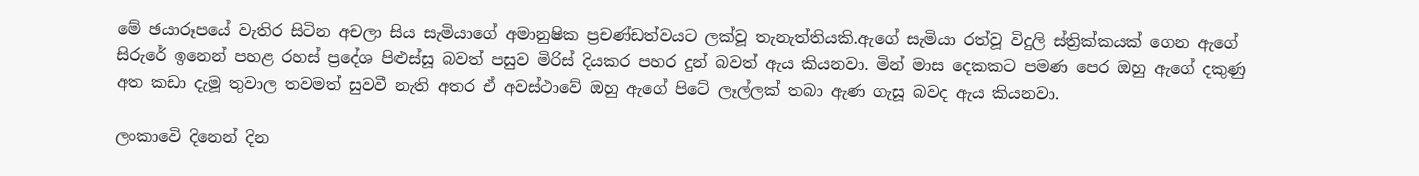මේ ඡයාරූපයේ වැතිර සිටින අචලා සිය සැමියාගේ අමානුෂික ප්‍රචණ්ඩත්වයට ලක්වූ තැනැත්තියකි.ඇගේ සැමියා රත්වූ විදුලි ස්ත්‍රික්කයක් ගෙන ඇගේ සිරුරේ ඉනෙන් පහළ රහස් ප්‍රදේශ පිළුස්සූ බවත් පසුව මිරිස් දියකර පහර දුන් බවත් ඇය කියනවා. මින් මාස දෙකකට පමණ පෙර ඔහු ඇගේ දකුණු අත කඩා දැමූ තුවාල තවමත් සුවවී නැති අතර ඒ අවස්ථාවේ ඔහු ඇගේ පිටේ ලෑල්ලක් තබා ඇණ ගැසූ බවද ඇය කියනවා.

ලංකාවෙි දිනෙන් දින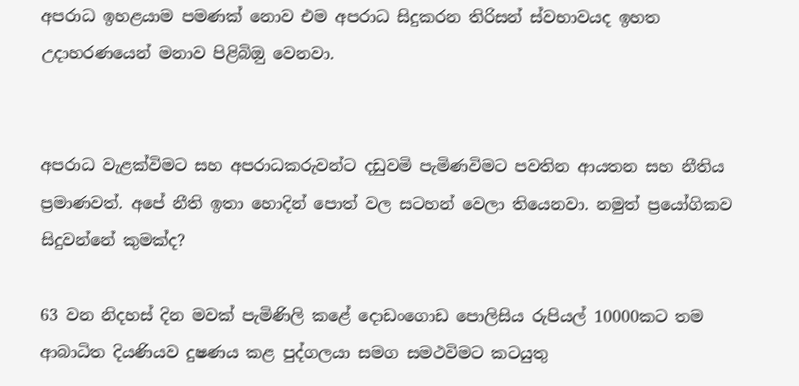අපරාධ ඉහළයාම පමණක් නොව එම අපරාධ සිදුකරන තිරිසන් ස්වභාවයද ඉහත උදාහරණයෙන් මනාව පිළිබිඔු වෙනවා.


අපරාධ වැළක්විමට සහ අපරාධකරුවන්ට දඩුවමි පැමිණවිමට පවතින ආයතන සහ නීතිය ප්‍රමාණවත්. අපේ නීති ඉතා හොදින් පොත් වල සටහන් වෙලා තියෙනවා. නමුත් ප්‍රයෝගිකව සිදුවන්නේ කුමක්ද?

63 වන නිදහස් දින මවක් පැමිණිලි කළේ දොඩංගොඩ පොලිසිය රුපියල් 10000කට තම ආබාධිත දියණියව දුෂණය කළ පුද්ගලයා සමග සමථවිමට කටයුතු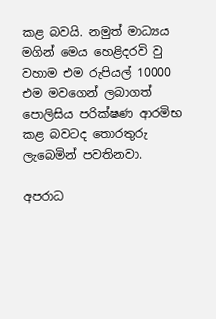කළ බවයි. නමුත් මාධ්‍යය මගින් මෙය හෙළිදරවි වු වහාම එම රුපියල් 10000 එම මවගෙන් ලබාගත් පොලිසිය පරික්ෂණ ආරමිභ කළ බවටද තොරතුරු ලැබෙමින් පවතිනවා.

අපරාධ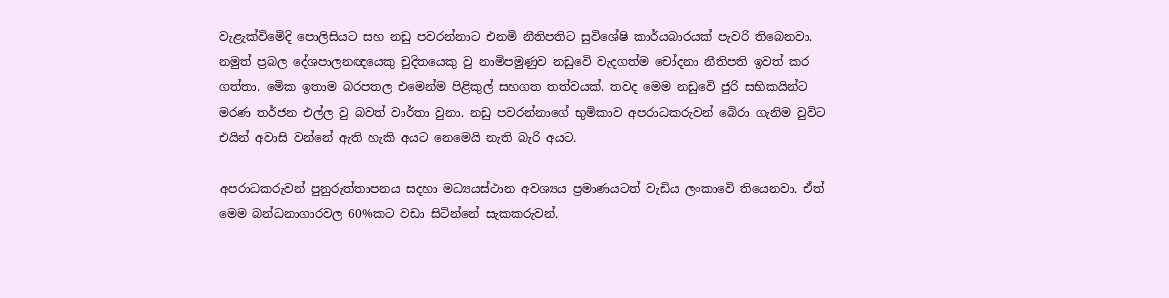වැළැක්විමෙිදි පොලිසියට සහ නඩු පවරන්නාට එනමි නීතිපතිට සුවිශේෂි කාර්යබාරයක් පැවරි තිබෙනවා. නමුත් ප්‍රබල දේශපාලනඥයෙකු චුදිතයෙකු වු නාමිපමුණුව නඩුවෙි වැදගත්ම චෝදනා නීතිපති ඉවත් කර ගත්තා. මෙික ඉතාම බරපතල එමෙන්ම පිළිකුල් සහගත තත්වයක්. තවද මෙම නඩුවෙි ජුරි සභිකයින්ට මරණ තර්ජන එල්ල වු බවත් වාර්තා වුනා. නඩු පවරන්නාගේ භුමිකාව අපරාධකරුවන් බෙිරා ගැනිම වුවිට එයින් අවාසි වන්නේ ඇති හැකි අයට නෙමෙයි නැති බැරි අයට.

අපරාධකරුවන් පුනුරුත්තාපනය සදහා මධ්‍යයස්ථාන අවශ්‍යය ප්‍රමාණයටත් වැඩිය ලංකාවෙි තියෙනවා. ඒත් මෙම බන්ධනාගාරවල 60%කට වඩා සිටින්නේ සැකකරුවන්.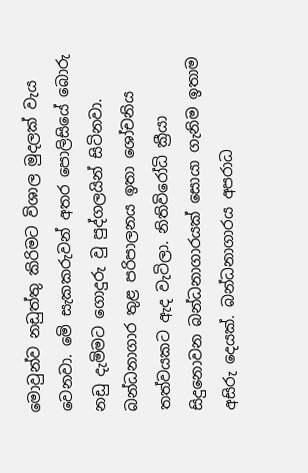මොවුන්ව නඩුත්තු කිරිමට විශාල මුදලක් වැය වෙනවා. මෙි සැකකරුවන් අතර පොලිසියේ බොරු නඩු දැමිමට ගොදුරු වු පුද්ගලයින් සිටිනවා. බන්ධනාගාර තුළ පරිපාලනය ඉතා ශෝචනිය තත්වයකට ඇද වැටිලා. නිතිවිරෝධි ක්‍රීයා සිදුනොවන බන්ධනාගාරයක් සොයා ගැනිම ඉතාම අසිරු දෙයක්. බන්ධනාගාරය අපරාධ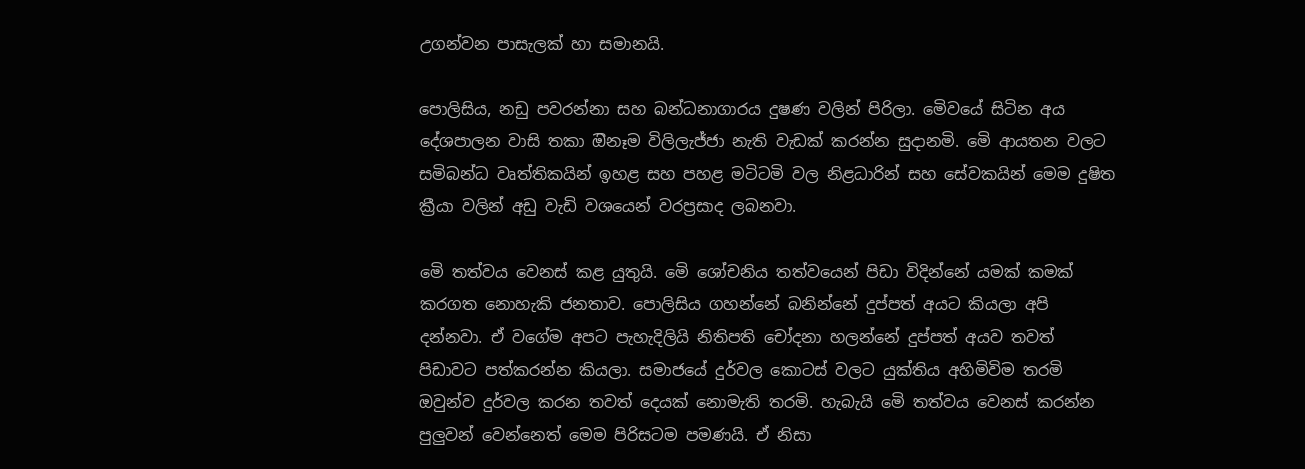උගන්වන පාසැලක් හා සමානයි.

පොලිසිය, නඩු පවරන්නා සහ බන්ධනාගාරය දුෂණ වලින් පිරිලා. මෙිවයේ සිටින අය දේශපාලන වාසි තකා ඔිනෑම විලිලැජ්ජා නැති වැඩක් කරන්න සුදානමි. මෙි ආයතන වලට සමිබන්ධ වෘත්තිකයින් ඉහළ සහ පහළ මටිටමි වල නිළධාරින් සහ සේවකයින් මෙම දුෂිත ක්‍රීයා වලින් අඩු වැඩි වශයෙන් වරප්‍රසාද ලබනවා.

මෙි තත්වය වෙනස් කළ යුතුයි. මෙි ශෝචනිය තත්වයෙන් පිඩා විදින්නේ යමක් කමක් කරගත නොහැකි ජනතාව. පොලිසිය ගහන්නේ බනින්නේ දුප්පත් අයට කියලා අපි දන්නවා. ඒ වගේම අපට පැහැදිලියි නිතිපති චෝදනා හලන්නේ දුප්පත් අයව තවත් පිඩාවට පත්කරන්න කියලා. සමාජයේ දුර්වල කොටස් වලට යුක්තිය අහිමිවිම තරමි ඔවුන්ව දුර්වල කරන තවත් දෙයක් නොමැති තරමි. හැබැයි මෙි තත්වය වෙනස් කරන්න පුලුවන් වෙන්නෙත් මෙම පිරිසටම පමණයි. ඒ නිසා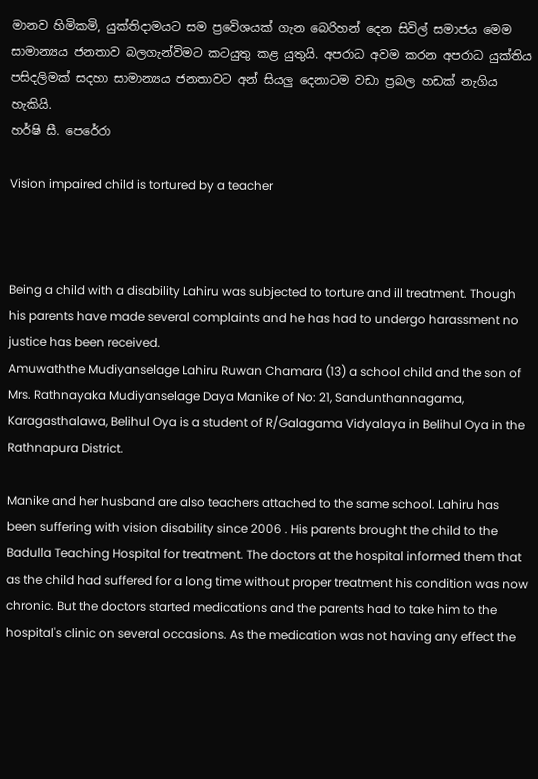මානව හිමිකමි, යුක්තිදාමයට සම ප්‍රවෙිශයක් ගැන බෙරිහන් දෙන සිවිල් සමාජය මෙම සාමාන්‍යය ජනතාව බලගැන්විමට කටයුතු කළ යුතුයි. අපරාධ අවම කරන අපරාධ යුක්තිය පසිදලිමක් සදහා සාමාන්‍යය ජනතාවට අන් සියලු දෙනාටම වඩා ප්‍රබල හඩක් නැගිය හැකියි.
හර්ෂි සී. පෙරේරා

Vision impaired child is tortured by a teacher



Being a child with a disability Lahiru was subjected to torture and ill treatment. Though his parents have made several complaints and he has had to undergo harassment no justice has been received.
Amuwaththe Mudiyanselage Lahiru Ruwan Chamara (13) a school child and the son of Mrs. Rathnayaka Mudiyanselage Daya Manike of No: 21, Sandunthannagama, Karagasthalawa, Belihul Oya is a student of R/Galagama Vidyalaya in Belihul Oya in the Rathnapura District.

Manike and her husband are also teachers attached to the same school. Lahiru has been suffering with vision disability since 2006 . His parents brought the child to the Badulla Teaching Hospital for treatment. The doctors at the hospital informed them that as the child had suffered for a long time without proper treatment his condition was now chronic. But the doctors started medications and the parents had to take him to the hospital's clinic on several occasions. As the medication was not having any effect the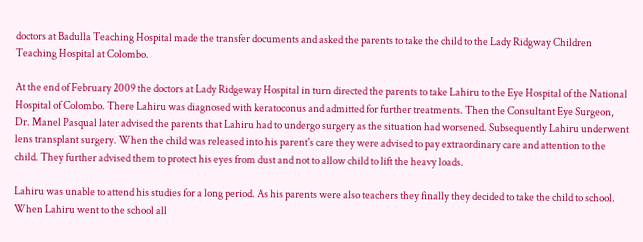doctors at Badulla Teaching Hospital made the transfer documents and asked the parents to take the child to the Lady Ridgway Children Teaching Hospital at Colombo.

At the end of February 2009 the doctors at Lady Ridgeway Hospital in turn directed the parents to take Lahiru to the Eye Hospital of the National Hospital of Colombo. There Lahiru was diagnosed with keratoconus and admitted for further treatments. Then the Consultant Eye Surgeon, Dr. Manel Pasqual later advised the parents that Lahiru had to undergo surgery as the situation had worsened. Subsequently Lahiru underwent lens transplant surgery. When the child was released into his parent's care they were advised to pay extraordinary care and attention to the child. They further advised them to protect his eyes from dust and not to allow child to lift the heavy loads.

Lahiru was unable to attend his studies for a long period. As his parents were also teachers they finally they decided to take the child to school. When Lahiru went to the school all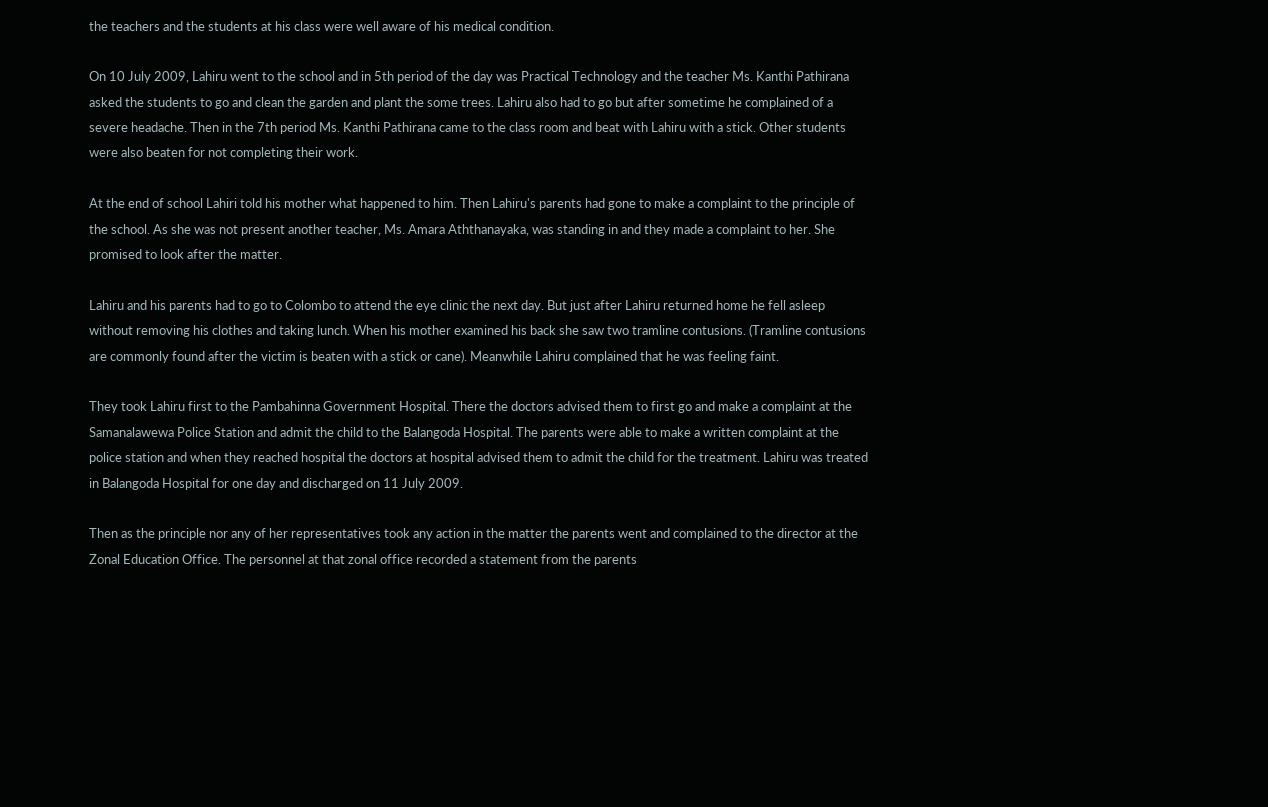the teachers and the students at his class were well aware of his medical condition.

On 10 July 2009, Lahiru went to the school and in 5th period of the day was Practical Technology and the teacher Ms. Kanthi Pathirana asked the students to go and clean the garden and plant the some trees. Lahiru also had to go but after sometime he complained of a severe headache. Then in the 7th period Ms. Kanthi Pathirana came to the class room and beat with Lahiru with a stick. Other students were also beaten for not completing their work.

At the end of school Lahiri told his mother what happened to him. Then Lahiru's parents had gone to make a complaint to the principle of the school. As she was not present another teacher, Ms. Amara Aththanayaka, was standing in and they made a complaint to her. She promised to look after the matter.

Lahiru and his parents had to go to Colombo to attend the eye clinic the next day. But just after Lahiru returned home he fell asleep without removing his clothes and taking lunch. When his mother examined his back she saw two tramline contusions. (Tramline contusions are commonly found after the victim is beaten with a stick or cane). Meanwhile Lahiru complained that he was feeling faint.

They took Lahiru first to the Pambahinna Government Hospital. There the doctors advised them to first go and make a complaint at the Samanalawewa Police Station and admit the child to the Balangoda Hospital. The parents were able to make a written complaint at the police station and when they reached hospital the doctors at hospital advised them to admit the child for the treatment. Lahiru was treated in Balangoda Hospital for one day and discharged on 11 July 2009.

Then as the principle nor any of her representatives took any action in the matter the parents went and complained to the director at the Zonal Education Office. The personnel at that zonal office recorded a statement from the parents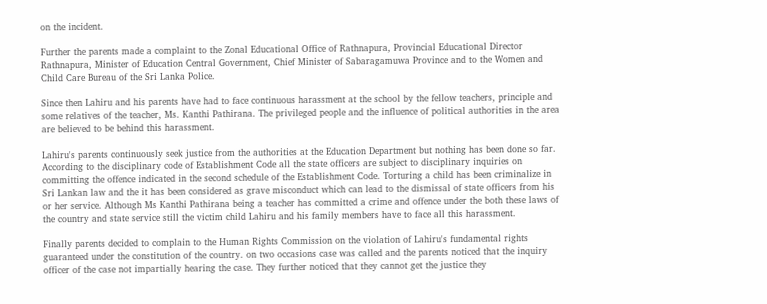on the incident.

Further the parents made a complaint to the Zonal Educational Office of Rathnapura, Provincial Educational Director Rathnapura, Minister of Education Central Government, Chief Minister of Sabaragamuwa Province and to the Women and Child Care Bureau of the Sri Lanka Police.

Since then Lahiru and his parents have had to face continuous harassment at the school by the fellow teachers, principle and some relatives of the teacher, Ms. Kanthi Pathirana. The privileged people and the influence of political authorities in the area are believed to be behind this harassment.

Lahiru's parents continuously seek justice from the authorities at the Education Department but nothing has been done so far. According to the disciplinary code of Establishment Code all the state officers are subject to disciplinary inquiries on committing the offence indicated in the second schedule of the Establishment Code. Torturing a child has been criminalize in Sri Lankan law and the it has been considered as grave misconduct which can lead to the dismissal of state officers from his or her service. Although Ms Kanthi Pathirana being a teacher has committed a crime and offence under the both these laws of the country and state service still the victim child Lahiru and his family members have to face all this harassment.

Finally parents decided to complain to the Human Rights Commission on the violation of Lahiru's fundamental rights guaranteed under the constitution of the country. on two occasions case was called and the parents noticed that the inquiry officer of the case not impartially hearing the case. They further noticed that they cannot get the justice they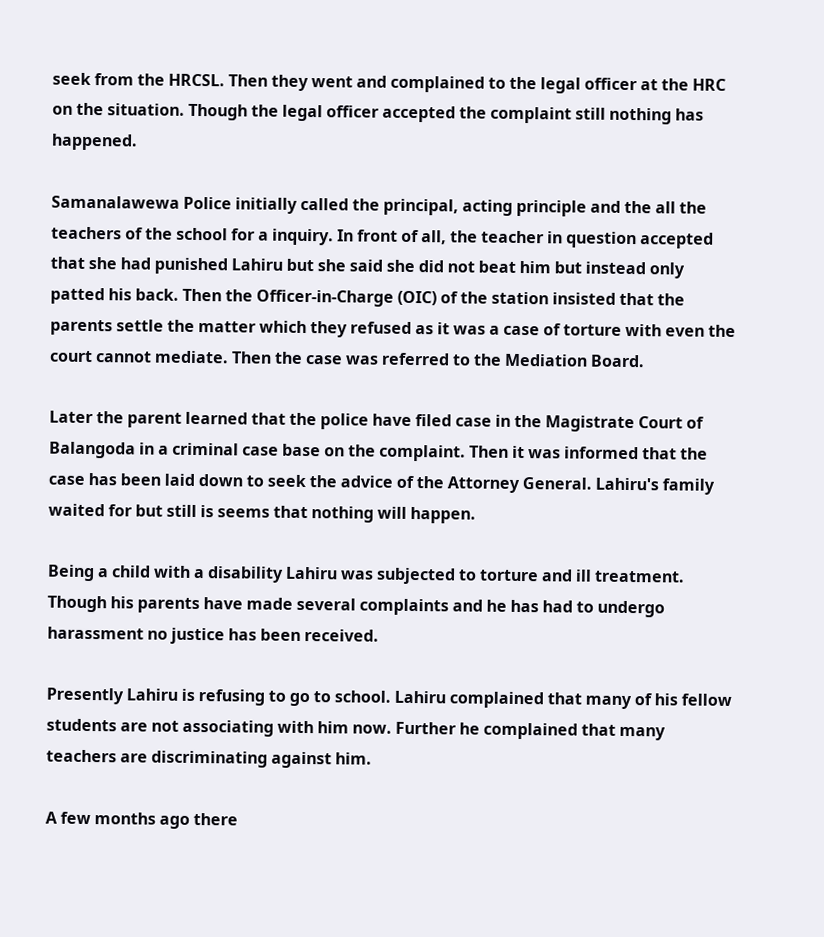seek from the HRCSL. Then they went and complained to the legal officer at the HRC on the situation. Though the legal officer accepted the complaint still nothing has happened.

Samanalawewa Police initially called the principal, acting principle and the all the teachers of the school for a inquiry. In front of all, the teacher in question accepted that she had punished Lahiru but she said she did not beat him but instead only patted his back. Then the Officer-in-Charge (OIC) of the station insisted that the parents settle the matter which they refused as it was a case of torture with even the court cannot mediate. Then the case was referred to the Mediation Board.

Later the parent learned that the police have filed case in the Magistrate Court of Balangoda in a criminal case base on the complaint. Then it was informed that the case has been laid down to seek the advice of the Attorney General. Lahiru's family waited for but still is seems that nothing will happen.

Being a child with a disability Lahiru was subjected to torture and ill treatment. Though his parents have made several complaints and he has had to undergo harassment no justice has been received.

Presently Lahiru is refusing to go to school. Lahiru complained that many of his fellow students are not associating with him now. Further he complained that many teachers are discriminating against him.

A few months ago there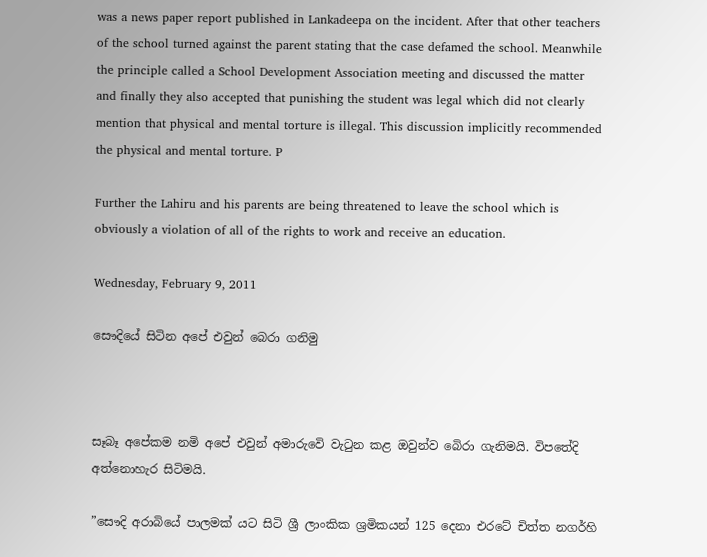was a news paper report published in Lankadeepa on the incident. After that other teachers of the school turned against the parent stating that the case defamed the school. Meanwhile the principle called a School Development Association meeting and discussed the matter and finally they also accepted that punishing the student was legal which did not clearly mention that physical and mental torture is illegal. This discussion implicitly recommended the physical and mental torture. P

Further the Lahiru and his parents are being threatened to leave the school which is obviously a violation of all of the rights to work and receive an education.

Wednesday, February 9, 2011

සෞදියේ සිටින අපේ එවුන් බෙරා ගනිමු



සෑබෑ අපේකම නමි අපේ එවුන් අමාරුවෙි වැටුන කළ ඔවුන්ව බෙිරා ගැනිමයි. විපතේදි අත්නොහැර සිටිමයි.

”සෞදි අරාබියේ පාලමක් යට සිටි ශ්‍රී ලාංකික ශ්‍රමිකයන් 125 දෙනා එරටේ චිත්ත නගර්හි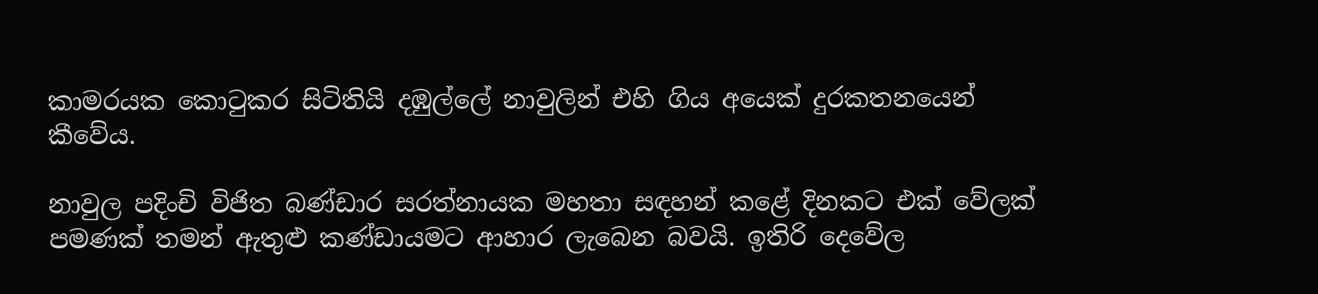කාමරයක කොටුකර සිටිතියි දඹුල්ලේ නාවුලින් එහි ගිය අයෙක් දුරකතනයෙන් කීවේය.

නාවුල පදිංචි විජිත බණ්ඩාර සරත්නායක මහතා සඳහන් කළේ දිනකට එක් වේලක් පමණක් තමන් ඇතුළු කණ්ඩායමට ආහාර ලැබෙන බවයි. ඉතිරි දෙවේල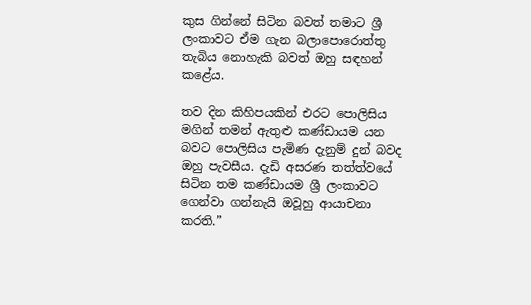කුස ගින්නේ සිටින බවත් තමාට ශ්‍රී ලංකාවට ඒම ගැන බලාපොරොත්තු තැබිය නොහැකි බවත් ඔහු සඳහන් කළේය.

තව දින කිහිපයකින් එරට පොලිසිය මගින් තමන් ඇතුළු කණ්ඩායම යන බවට පොලිසිය පැමිණ දැනුම් දුන් බවද ඔහු පැවසීය. දැඩි අසරණ තත්ත්වයේ සිටින තම කණ්ඩායම ශ්‍රී ලංකාවට ගෙන්වා ගන්නැයි ඔවූහු ආයාචනා කරති.”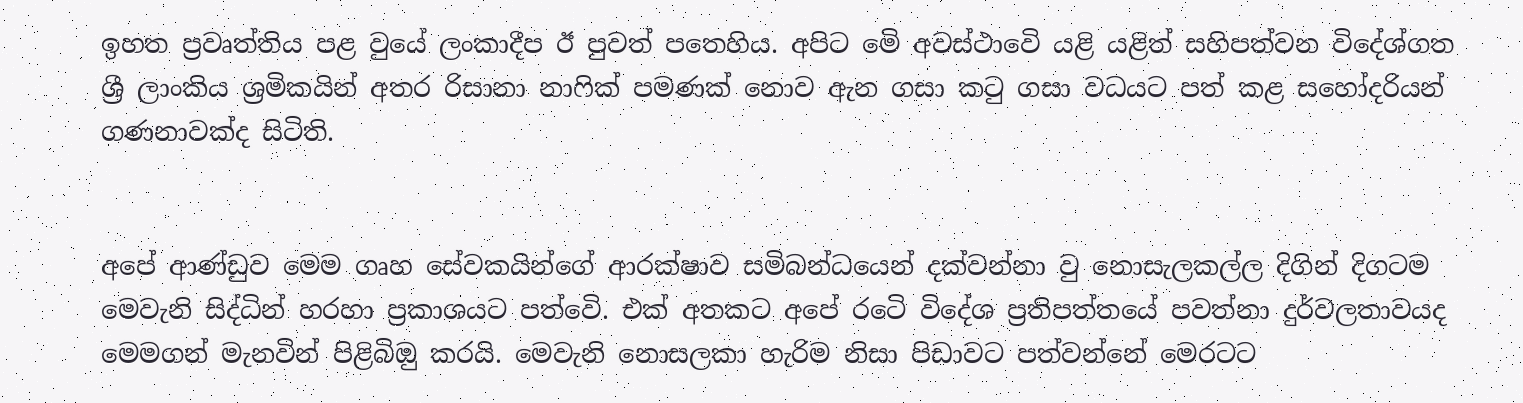ඉහත ප්‍රවෘත්තිය පළ වුයේ ලංකාදීප ඊ පුවත් පතෙහිය. අපිට මෙි අවස්ථාවෙි යළි යළිත් සහිපත්වන විදේශ්ගත ශ්‍රී ලාංකිය ශ්‍රමිකයින් අතර රිසානා නාෆික් පමණක් නොව ඇන ගසා කටු ගසා වධයට පත් කළ සහෝදරියන් ගණනාවක්ද සිටිති.


අපේ ආණ්ඩුව මෙම ගෘහ සේවකයින්ගේ ආරක්ෂාව සමිබන්ධයෙන් දක්වන්නා වු නොසැලකල්ල දිගින් දිගටම මෙවැනි සිද්ධින් හරහා ප්‍රකාශයට පත්වෙි. එක් අතකට අපේ රටෙි විදේශ ප්‍රතිපත්තයේ පවත්නා දුර්වලතාවයද මෙමගන් මැනවින් පිළිබිඔු කරයි. මෙවැනි නොසලකා හැරිම නිසා පිඩාවට පත්වන්නේ මෙරටට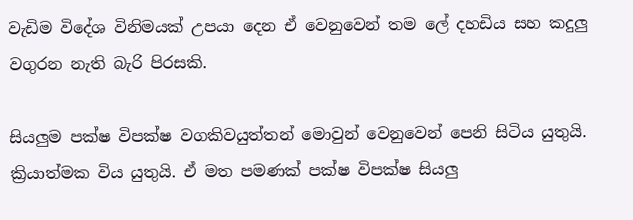වැඩිම විදේශ විනිමයක් උපයා දෙන ඒ වෙනුවෙන් තම ලේ දහඩිය සහ කදුලු වගුරන නැති බැරි පිරසකි.

සියලුම පක්ෂ විපක්ෂ වගකිවයුත්තන් මොවුන් වෙනුවෙන් පෙනි සිටිය යුතුයි. ක්‍රියාත්මක විය යුතුයි. ඒ මත පමණක් පක්ෂ විපක්ෂ සියලු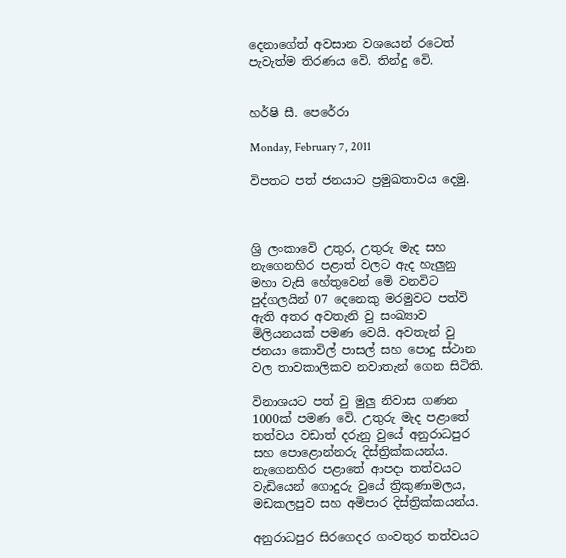දෙනාගේත් අවසාන වශයෙන් රටෙත් පැවැත්ම තිරණය වෙි. තින්දු වෙි.


හර්ෂි සී. පෙරේරා

Monday, February 7, 2011

විපතට පත් ජනයාට ප්‍රමුඛතාවය දෙමු.



ශ්‍රි ලංකාවෙි උතුර, උතුරු මැද සහ නැගෙනහිර පළාත් වලට ඇද හැලුනු මහා වැසි හේතුවෙන් මෙි වනවිට පුද්ගලයින් 07 දෙනෙකු මරමුවට පත්වි ඇති අතර අවතැනි වු සංඛ්‍යාව මිලියනයක් පමණ වෙයි. අවතැන් වු ජනයා කොවිල් පාසල් සහ පොදු ස්ථාන වල තාවකාලිකව නවාතැන් ගෙන සිටිති.

විනාශයට පත් වු මුලු නිවාස ගණන 1000ක් පමණ වෙි. උතුරු මැද පළාතේ තත්වය වඩාත් දරුනු වුයේ අනුරාධපුර සහ පොළොන්නරු දිස්ත්‍රික්කයන්ය. නැගෙනහිර පළාතේ ආපදා තත්වයට වැඩියෙන් ගොදුරු වුයේ ත්‍රිකුණාමලය, මඩකලපුව සහ අමිපාර දිස්ත්‍රික්කයන්ය.

අනුරාධපුර සිරගෙදර ගංවතුර තත්වයට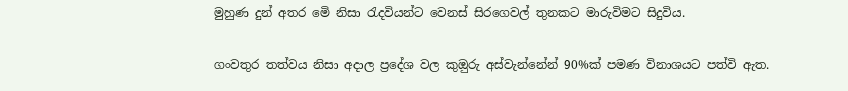මුහුණ දුන් අතර මෙි නිසා රැදවියන්ට වෙනස් සිරගෙවල් තුනකට මාරුවිමට සිදුවිය.

ගංවතුර තත්වය නිසා අදාල ප්‍රදේශ වල කුඔුරු අස්වැන්නේන් 90%ක් පමණ විනාශයට පත්වි ඇත.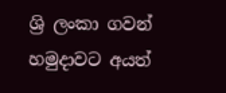ශ්‍රි ලංකා ගවන් හමුදාවට අයත්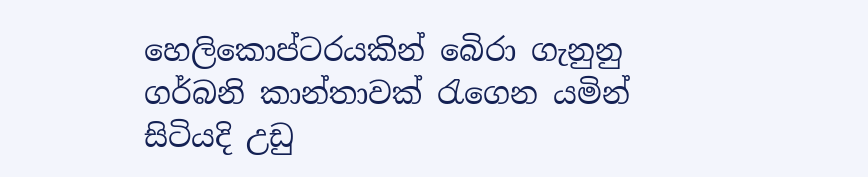හෙලිකොප්ටරයකින් බෙිරා ගැනුනු ගර්බනි කාන්තාවක් රැගෙන යමින් සිටියදි උඩු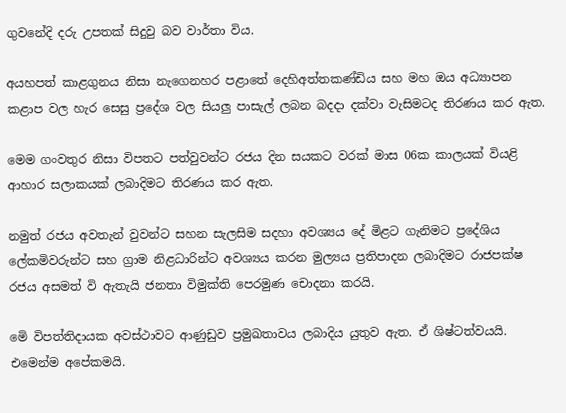ගුවනේදි දරු උපතක් සිදුවු බව වාර්තා විය.

අයහපත් කාළගුනය නිසා නැගෙනහර පළාතේ දෙහිඅත්තකණ්ඩිය සහ මහ ඔය අධ්‍යාපන කළාප වල හැර සෙසු ප්‍රදේශ වල සියලු පාසැල් ලබන බදදා දක්වා වැසිමටද තිරණය කර ඇත.

මෙම ගංවතුර නිසා විපතට පත්වුවන්ට රජය දින සයකට වරක් මාස 06ක කාලයක් වියළි ආහාර සලාකයක් ලබාදිමට තිරණය කර ඇත.

නමුත් රජය අවතැන් වුවන්ට සහන සැලසිම සදහා අවශ්‍යය දේ මිළට ගැනිමට ප්‍රදේශිය ලේකමිවරුන්ට සහ ග්‍රාම නිළධාරින්ට අවශ්‍යය කරන මුල්‍යය ප්‍රතිපාදන ලබාදිමට රාජපක්ෂ රජය අසමත් වි ඇතැයි ජනතා විමුක්ති පෙරමුණ චොදනා කරයි.

මෙි විපත්තිදායක අවස්ථාවට ආණුඩුව ප්‍රමුඛතාවය ලබාදිය යුතුව ඇත. ඒ ශිෂ්ටත්වයයි. එමෙන්ම අපේකමයි.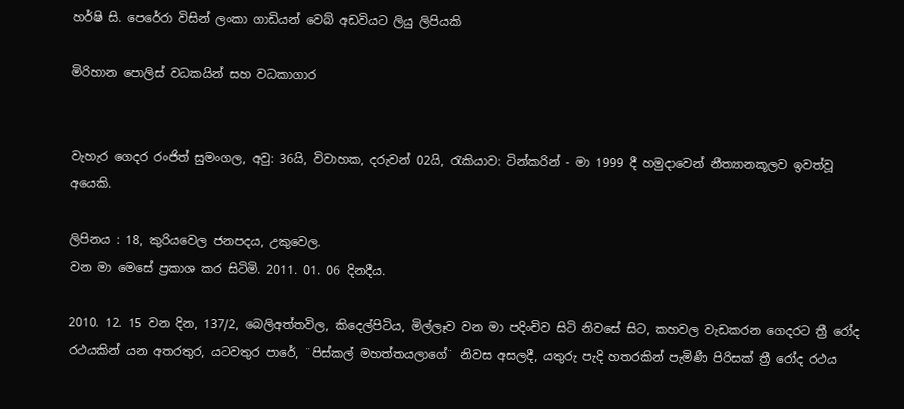හර්ෂි සි. පෙරේරා විසින් ලංකා ගාඩියන් වෙබ් අඩවියට ලියු ලිපියකි

මිරිහාන පොලිස් වධකයින් සහ වධකාගාර


වැහැර ගෙදර රංජිත් සුමංගල, අවු: 36යි, විවාහක, දරුවන් 02යි, රැකියාව: ටින්කරින් - මා 1999 දී හමුදාවෙන් නීත්‍යානකූලව ඉවත්වූ අයෙකි.

ලිපිනය : 18, කුරියවෙල ජනපදය, උකුවෙල.
වන මා මෙසේ ප්‍රකාශ කර සිටිමි. 2011. 01. 06 දිනදීය.

2010. 12. 15 වන දින, 137/2, බෙලිඅත්තවිල, කිදෙල්පිටිය, මිල්ලෑව වන මා පදිංචිව සිටි නිවසේ සිට, කහවල වැඩකරන ගෙදරට ත්‍රී රෝද රථයකින් යන අතරතුර, යටවතුර පාරේ, ¨පිස්කල් මහත්තයලාගේ¨ නිවස අසලදී, යතුරු පැදි හතරකින් පැමිණී පිරිසක් ත්‍රී රෝද රථය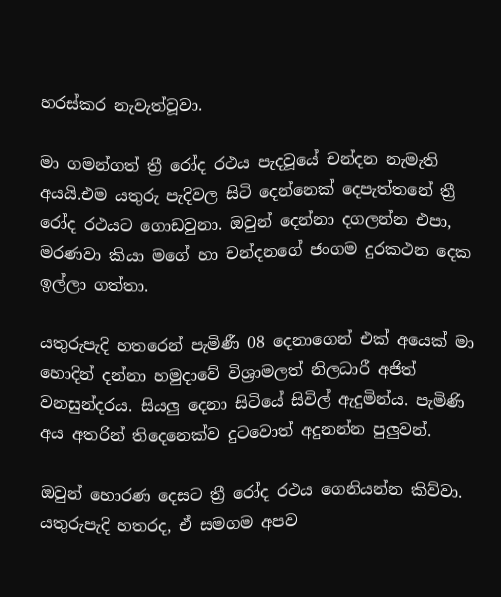හරස්කර නැවැත්වූවා.

මා ගමන්ගත් ත්‍රී රෝද රථය පැදවූයේ චන්දන නැමැති අයයි.එම යතුරු පැදිවල සිටි දෙන්නෙක් දෙපැත්තනේ ත්‍රී රෝද රථයට ගොඩවුනා. ඔවුන් දෙන්නා දගලන්න එපා, මරණවා කියා මගේ හා චන්දනගේ ජංගම දුරකථන දෙක ඉල්ලා ගත්තා.

යතුරුපැදි හතරෙන් පැමිණී 08 දෙනාගෙන් එක් අයෙක් මා හොදින් දන්නා හමුදාවේ විශ්‍රාමලත් නිලධාරී අජිත් වනසුන්දරය. සියලු දෙනා සිටියේ සිවිල් ඇදුමින්ය. පැමිණි අය අතරින් තිදෙනෙක්ව දුටවොත් අදුනන්න පුලුවන්.

ඔවුන් හොරණ දෙසට ත්‍රී රෝද රථය ගෙනියන්න කිව්වා. යතුරුපැදි හතරද, ඒ සමගම අපව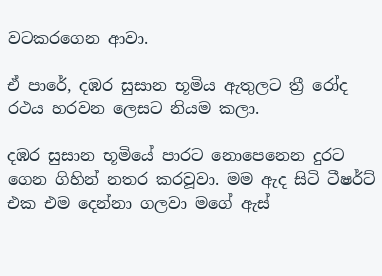වටකරගෙන ආවා.

ඒ පාරේ, දඹර සුසාන භූමිය ඇතුලට ත්‍රී රෝද රථය හරවන ලෙසට නියම කලා.

දඹර සුසාන භූමියේ පාරට නොපෙනෙන දුරට ගෙන ගිහින් නතර කරවූවා. මම ඇද සිටි ටීෂර්ට් එක එම දෙන්නා ගලවා මගේ ඇස්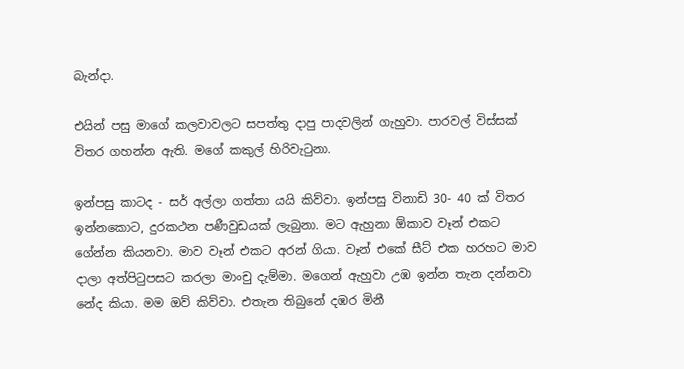බැන්දා.

එයින් පසු මාගේ කලවාවලට සපත්තු දාපු පාදවලින් ගැහුවා. පාරවල් විස්සක් විතර ගහන්න ඇති. මගේ කකුල් හිරිවැටුනා.

ඉන්පසු කාටද - සර් අල්ලා ගත්තා යයි කිව්වා. ඉන්පසු විනාඩි 30- 40 ක් විතර ඉන්නකොට, දුරකථන පණීවුඩයක් ලැබුනා. මට ඇහුනා ඕකාව වෑන් එකට ගේන්න කියනවා. මාව වෑන් එකට අරන් ගියා. වෑන් එකේ සීට් එක හරහට මාව දාලා අත්පිටුපසට කරලා මාංචු දැම්මා. මගෙන් ඇහුවා උඹ ඉන්න තැන දන්නවා නේද කියා. මම ඔව් කිව්වා. එතැන තිබුනේ දඹර මිනී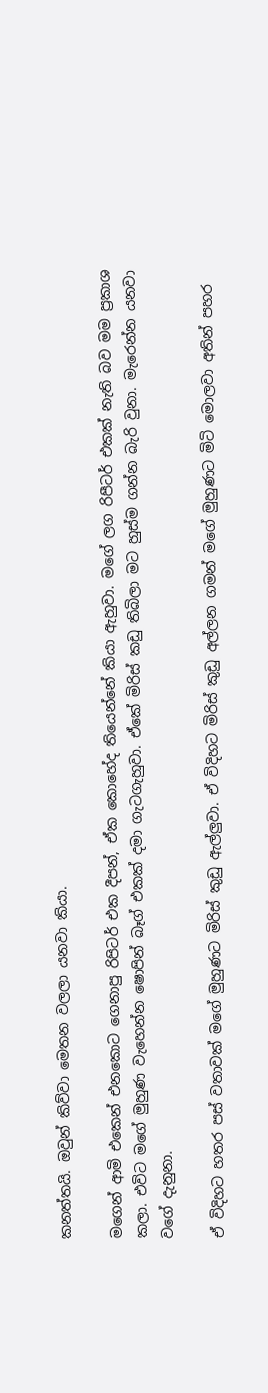කනත්තයි. ඔවුන් කිව්වා මෙතන වලලා යනවා කියා.

මගෙන් ආමි එකෙන් එනකොට ගෙනාපු රිපිටර් එක දීපන්, ඒක කොහේද තියෙන්නේ කියා ඇහුවා. මගේ ලග රිපීටර් එකක් නැති බව මම ප්‍රකාශ කලා. එවිට මගේ මුහුණ වැහෙන්න ෂොපින් බෑග් එකක් දමා ගැටගැහුවා. එ‍්කේ මිරිස් කඩු තිබිලා මට හුස්ම ගන්න බැරි වුනා. මැරෙන්න යනවා වගේ දැනුනා.

ඒ විදිහට හතර පස් වතාවක් මගේ මුහුණට මිරිස් කුඩු ඇල්ලුවා. ඒ විදිහට මිරිස් කුඩු අල්ලන ගමන් මගේ මුහුණට මිටි මොලවා අතින් පහර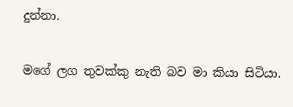දුන්නා.

මගේ ලග තුවක්කු නැති බව මා කියා සිටියා.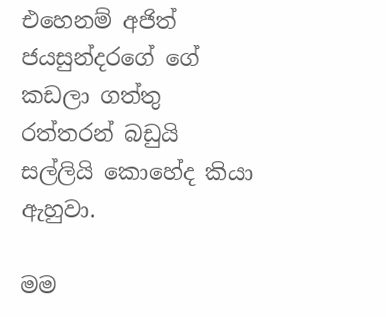එහෙනම් අජිත් ජයසුන්දරගේ ගේ කඩලා ගත්තු රත්තරන් බඩුයි සල්ලියි ‍කොහේද කියා ඇහුවා.

මම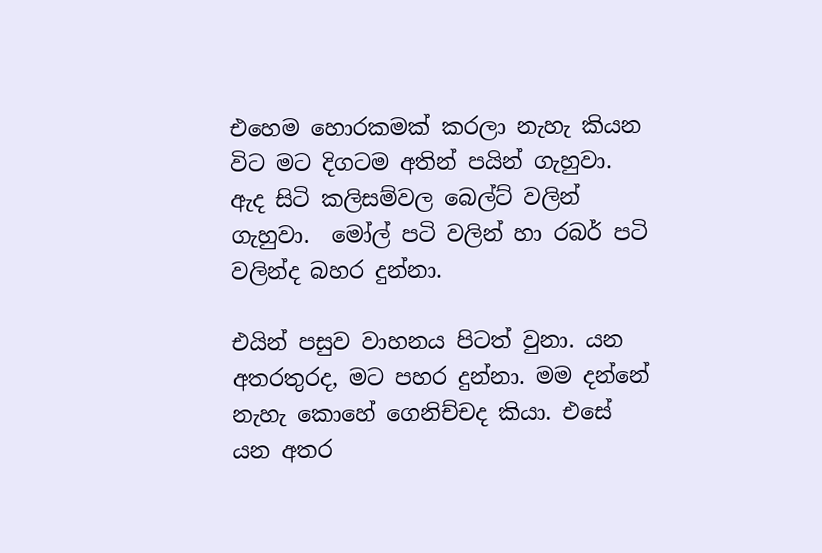එහෙම හොරකමක් කරලා නැහැ කියන විට මට දිගටම අතින් පයින් ගැහුවා. ඇද සිටි කලිසම්වල බෙල්ට් වලින් ගැහුවා.  මෝල් පටි වලින් හා රබර් පටි වලින්ද බහර දුන්නා.

එයින් පසුව වාහනය පිටත් වුනා. යන අතරතුරද, මට පහර දුන්නා. මම දන්නේ නැහැ කොහේ ගෙනිච්චද කියා. එසේ යන අතර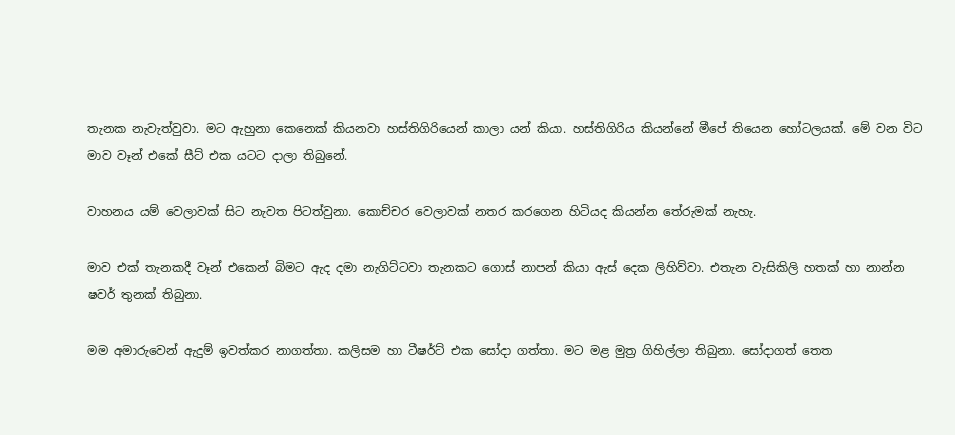තැනක නැවැත්වුවා. මට ඇහුනා කෙනෙක් කියනවා හස්තිගිරියෙන් කාලා යන් කියා. හස්තිගිරිය කියන්නේ මීපේ තියෙන හෝටලයක්. මේ වන විට මාව වෑන් එකේ සීට් එක යටට දාලා තිබුනේ.

වාහනය යම් වෙලාවක් සිට නැවත පිටත්වුනා. කොච්චර වෙලාවක් නතර කරගෙන හිටියද කියන්න තේරුමක් නැහැ.

මාව එක් තැනකදී වෑන් එකෙන් බිමට ඇද දමා නැගිට්ටවා තැනකට ගොස් නාපන් කියා ඇස් දෙක ලිහිව්වා. එතැන වැසිකිලි හතක් හා නාන්න ෂවර් තුනක් තිබුනා.

මම අමාරුවෙන් ඇදුම් ඉවත්කර නාගත්තා. කලිසම හා ටීෂර්ට් එක සෝදා ගත්තා. මට මළ මුත්‍ර ගිහිල්ලා තිබුනා. සෝදාගත් තෙත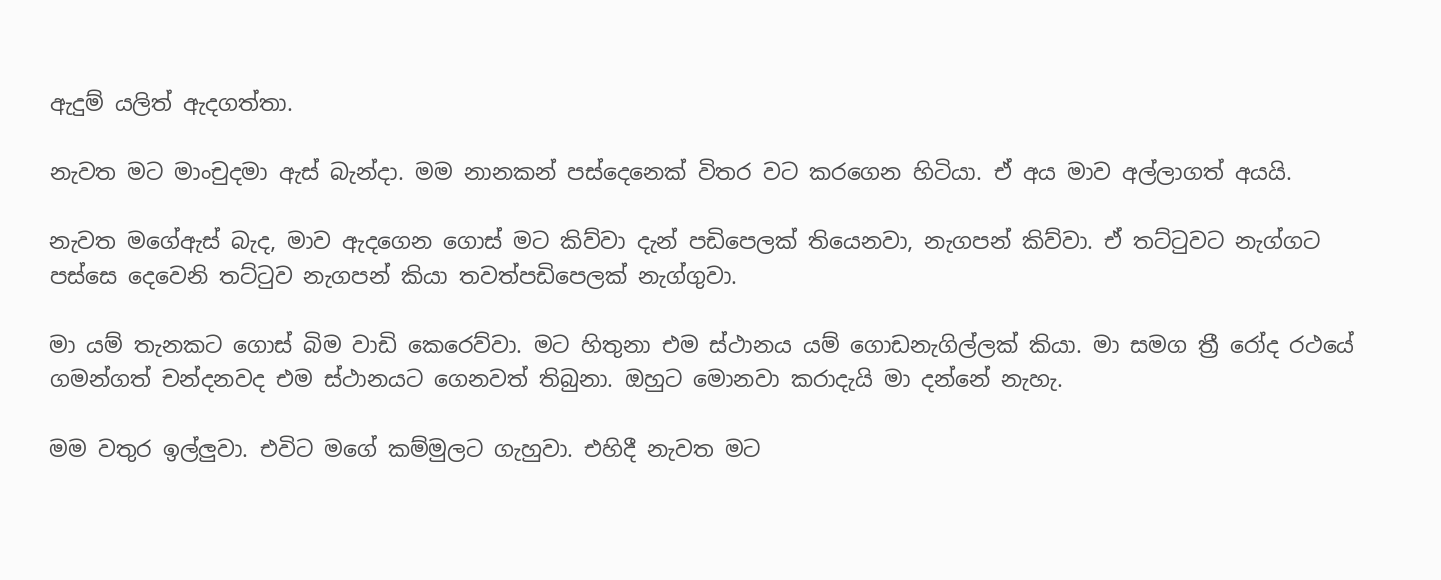ඇදුම් යලිත් ඇදගත්තා.

නැවත මට මාංචුදමා ඇස් බැන්දා. මම නානකන් පස්දෙනෙක් විතර වට කරගෙන හිටියා. ඒ අය මාව අල්ලාගත් අයයි.

නැවත මගේඇස් බැද, මාව ඇදගෙන ගොස් මට කිව්වා දැන් පඩිපෙලක් තියෙනවා, නැගපන් කිව්වා. ඒ තට්ටුවට නැග්ගට පස්සෙ දෙවෙනි තට්ටුව නැගපන් කියා තවත්පඩිපෙලක් නැග්ගුවා.

මා යම් තැනකට ගොස් බිම වාඩි කෙරෙව්වා. මට හිතුනා එම ස්ථානය යම් ගොඩනැගිල්ලක් කියා. මා සමග ත්‍රී රෝද රථයේ ගමන්ගත් චන්දනවද එම ස්ථානයට ගෙනවත් තිබුනා. ඔහුට මොනවා කරාදැයි මා දන්නේ නැහැ.

මම වතුර ඉල්ලුවා. එවිට මගේ කම්මුලට ගැහුවා. එහිදී නැවත මට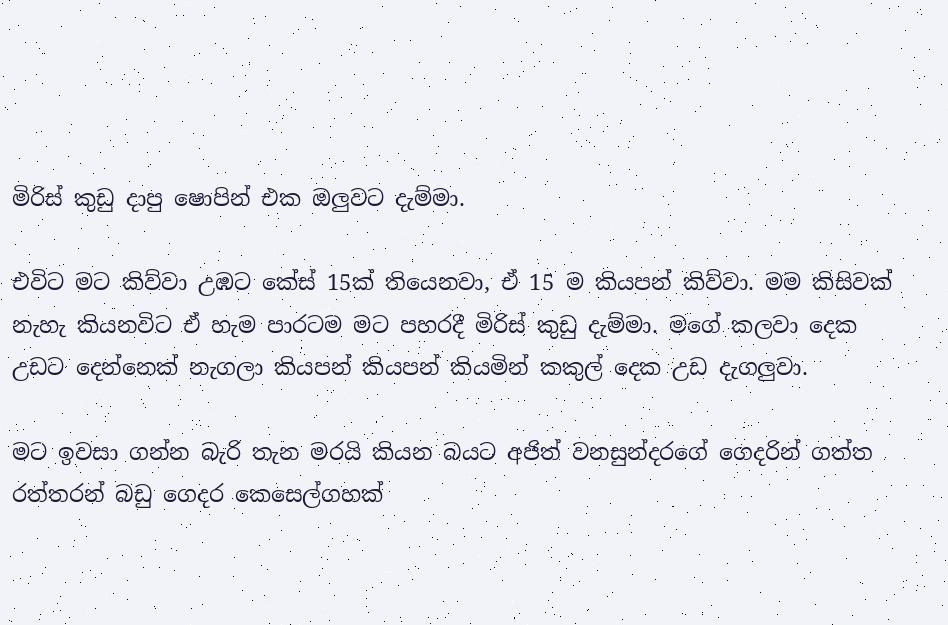මිරිස් කුඩු දාපු ෂොපින් එක ඔලුවට දැම්මා.

එවිට මට කිව්වා උඹට කේස් 15ක් තියෙනවා, ඒ 15 ම කියපන් කිව්වා. මම කිසිවක් නැහැ කියනවිට ඒ හැම පාරටම මට පහරදී මිරිස් කුඩු දැම්මා. මගේ කලවා දෙක උඩට දෙන්නෙක් නැගලා කියපන් කියපන් කියමින් කකුල් දෙක උඩ දැගලුවා.

මට ඉවසා ගන්න බැරි තැන මරයි කියන බයට අජිත් වනසුන්දරගේ ගෙදරින් ගත්ත රත්තරන් බඩු ගෙදර කෙසෙල්ගහක්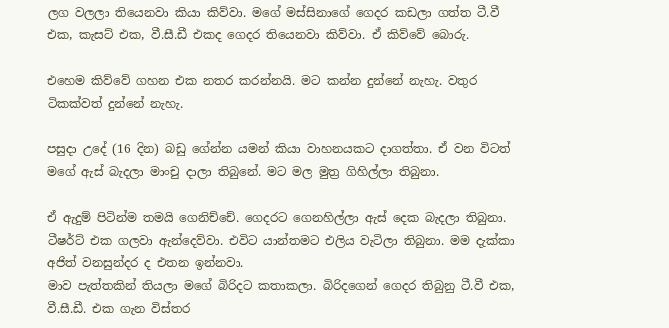ලග වලලා තියෙනවා කියා කිව්වා. මගේ මස්සිනාගේ ගෙදර කඩලා ගත්ත ටී.වී එක, කැසට් එක, වී.සී.ඩී එකද ගෙදර තියෙනවා කිව්වා. ඒ කිව්වේ බොරු.

එහෙම කිව්වේ ගහන එක නතර කරන්නයි. මට කන්න දුන්නේ නැහැ. වතුර ටිකක්වත් දුන්නේ නැහැ.

පසුදා උදේ (16 දින) බඩු ගේන්න යමන් කියා වාහනයකට දාගත්තා. ඒ වන විටත් මගේ ඇස් බැදලා මාංචු දාලා තිබුනේ. මට මල මුත්‍ර ගිහිල්ලා තිබුනා.

ඒ ඇදුම් පිටින්ම තමයි ගෙනිච්චේ. ගෙදරට ගෙනහිල්ලා ඇස් දෙක බැදලා තිබුනා. ටීෂර්ට් එක ගලවා ඇන්දෙව්වා. එවිට යාන්තමට එලිය වැටිලා තිබුනා. මම දැක්කා අජිත් වනසුන්දර ද එතන ඉන්නවා.
මාව පැත්තකින් තියලා මගේ බිරිදට කතාකලා. බිරිදගෙන් ගෙදර තිබුනු ටී.වී එක, වී.සී.ඩී. එක ගැන විස්තර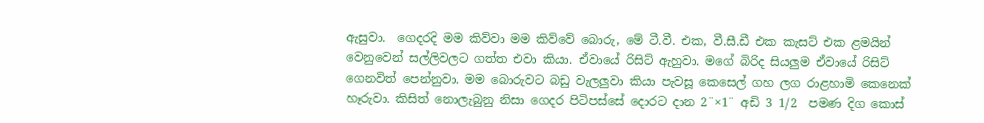ඇසුවා.  ගෙදරදි මම කිව්වා මම කිව්වේ බොරු, මේ ටී.වී. එක, වී.සී.ඩී එක කැසට් එක ළමයින් වෙනුවෙන් සල්ලිවලට ගත්ත එවා කියා. ඒවායේ රිසිට් ඇහුවා. මගේ බිරිද සියලුම ඒවායේ රිසිට් ගෙනවිත් පෙන්නුවා. මම බොරුවට බඩු වැලලුවා කියා පැවසූ කෙසෙල් ගහ ලග රාළහාමි කෙනෙක් හෑරුවා. කිසිත් නොලැබුනු නිසා ගෙදර පිටිපස්සේ දොරට දාන 2¨×1¨ අඩි 3 1/2  පමණ දිග කොස්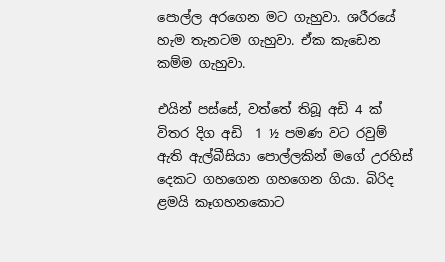පොල්ල අරගෙන මට ගැහුවා. ශරීරයේ හැම තැනටම ගැහුවා. ඒක කැ‍ඩෙන කම්ම ගැහුවා.

එයින් පස්සේ, වත්තේ තිබූ අඩි 4 ක් විතර දිග අඩි  1 ½ පමණ වට රවුම් ඇති ඇල්බීසියා පොල්ලකින් මගේ උරහිස් දෙකට ගහගෙන ගහගෙන ගියා. බිරිද ළමයි කෑගහනකොට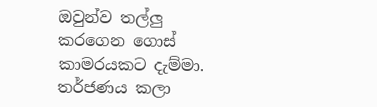ඔවුන්ව තල්ලු කරගෙන ගොස් කාමරයකට දැම්මා. තර්ජණය කලා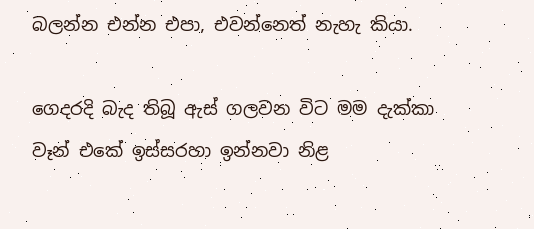බලන්න එන්න එපා, එවන්නෙත් නැහැ කියා.

ගෙදරදි බැද තිබූ ඇස් ගලවන විට මම දැක්කා වෑන් එකේ ඉස්සරහා ඉන්නවා නිළ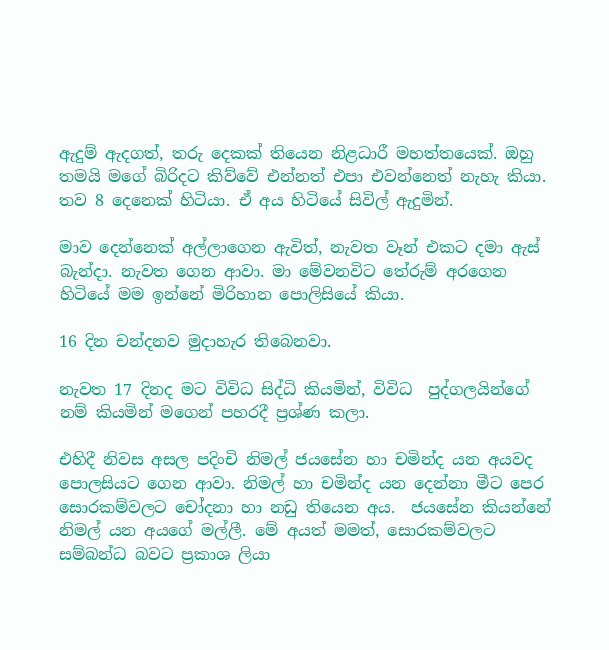ඇදුම් ඇදගත්, තරු දෙකක් තියෙන නිළධාරී මහත්තයෙක්. ඔහු තමයි මගේ බිරිදට කිව්වේ එන්නත් එපා එවන්නෙත් නැහැ කියා. තව 8 දෙනෙක් හිටියා. ඒ අය හිටියේ සිවිල් ඇදුමින්.

මාව දෙන්නෙක් අල්ලාගෙන ඇවිත්, නැවත වෑන් එකට දමා ඇස් බැන්දා. නැවත ගෙන ආවා. මා මේවනවිට තේරුම් අරගෙන හිටියේ මම ඉන්නේ මිරිහාන පොලිසියේ කියා.

16 දින චන්දනව මුදාහැර තිබෙනවා.

නැවත 17 දිනද මට විවිධ සිද්ධි කියමින්, විවිධ  පුද්ගලයින්ගේ නම් කියමින් මගෙන් පහරදී ප්‍රශ්ණ කලා.

එහිදී නිවස අසල පදිංචි නිමල් ජයසේන හා චමින්ද යන අයවද පොලසියට ගෙන ආවා. නිමල් හා චමින්ද යන දෙන්නා මීට පෙර සොරකම්වලට චෝදනා හා නඩු තියෙන අය.  ජයසේන කියන්නේ නිමල් යන අයගේ මල්ලී. මේ අයත් මමත්, සොරකම්වලට සම්බන්ධ බවට ප්‍රකාශ ලියා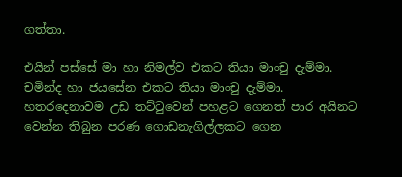ගත්තා.

එයින් පස්සේ මා හා නිමල්ව එකට තියා මාංචු දැම්මා. චමින්ද හා ජයසේන එකට තියා මාංචු දැම්මා. හතරදෙනාවම උඩ තට්ටුවෙන් පහළට ගෙනත් පාර අයිනට වෙන්න තිබුන පරණ ගොඩනැගිල්ලකට ගෙන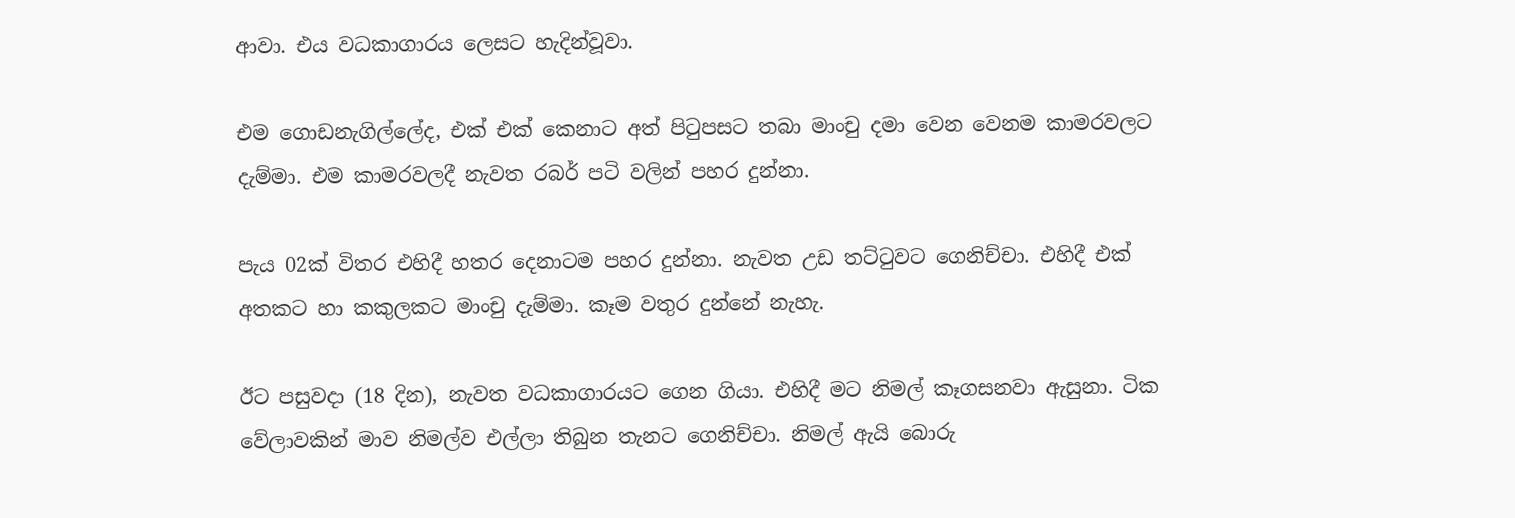ආවා. එය වධකාගාරය ලෙසට හැදින්වූවා.

එම ගොඩනැගිල්ලේද, එක් එක් කෙනාට අත් පිටුපසට තබා මාංචු දමා වෙන වෙනම කාමරවලට දැම්මා. එම කාමරවලදී නැවත රබර් පටි වලින් පහර දුන්නා.

පැය 02ක් විතර එහිදී හතර දෙනාටම පහර දුන්නා. නැවත උඩ තට්ටුවට ගෙනිච්චා. එහිදී එක් අතකට හා කකුලකට මාංචු දැම්මා. කෑම වතුර දුන්නේ නැහැ.

ඊට පසුවදා (18 දින), නැවත වධකාගාරයට ගෙන ගියා. එහිදී මට නිමල් කෑගසනවා ඇසුනා. ටික වේලාවකින් මාව නිමල්ව එල්ලා තිබුන තැනට ගෙනිච්චා. නිමල් ඇයි බොරු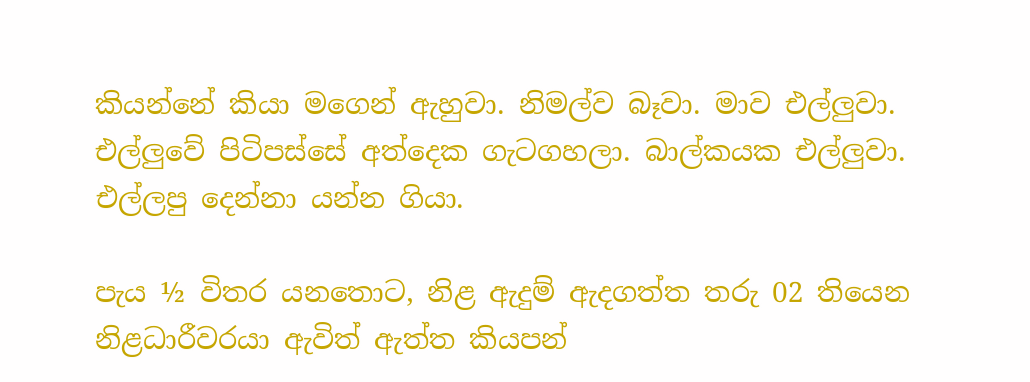කියන්නේ කියා මගෙන් ඇහුවා. නිමල්ව බෑවා. මාව එල්ලුවා. එල්ලුවේ පිටිපස්සේ අත්දෙක ගැටගහලා. බාල්කයක එල්ලුවා. එල්ලපු දෙන්නා යන්න ගියා.

පැය ½ විතර යනතොට, නිළ ඇදුම් ඇදගත්ත තරු 02 තියෙන නිළධාරීවරයා ඇවිත් ඇත්ත කියපන්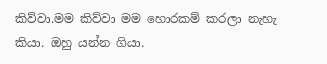කිව්වා.මම කිව්වා මම හොරකම් කරලා නැහැ කියා. ඔහු යන්න ගියා.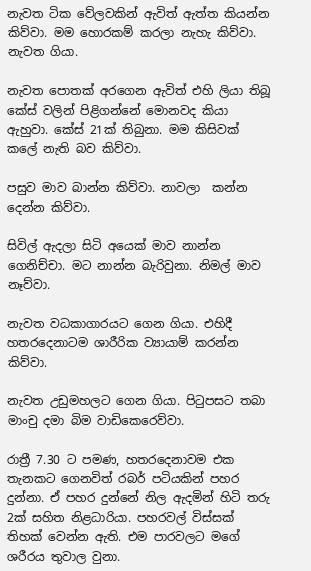නැවත ටික වේලවකින් ඇවිත් ඇත්ත කියන්න කිව්වා. මම හොරකම් කරලා නැහැ කිව්වා. නැවත ගියා.

නැවත පොතක් අරගෙන ඇවිත් එහි ලියා තිබූ කේස් වලින් පිළිගන්නේ මොනවද කියා ඇහුවා. කේස් 21ක් තිබුනා. මම කිසිවක් කලේ නැති බව කිව්වා.

පසුව මාව බාන්න කිව්වා. නාවලා  කන්න දෙන්න කිව්වා.

සිවිල් ඇදලා සිටි අයෙක් මාව නාන්න ගෙනිච්චා. මට නාන්න බැරිවුනා. නිමල් මාව නෑව්වා.

නැවත වධකාගාරයට ගෙන ගියා. එහිදී හතරදෙනාටම ශාරීරික ව්‍යායාම් කරන්න කිව්වා.

නැවත උඩුමහලට ගෙන ගියා. පිටුපසට තබා මාංචු දමා බිම වාඩිකෙරෙව්වා.

රාත්‍රී 7.30 ට පමණ, හතරදෙනාවම එක තැනකට ගෙනවිත් රබර් පටියකින් පහර දුන්නා. ඒ පහර දුන්නේ නිල ඇදමින් හිටි තරු 2ක් සහිත නිළධාරියා. පහරවල් විස්සක් තිහක් වෙන්න ඇති. එම පාරවලට මගේ ශරීරය තුවාල වුනා.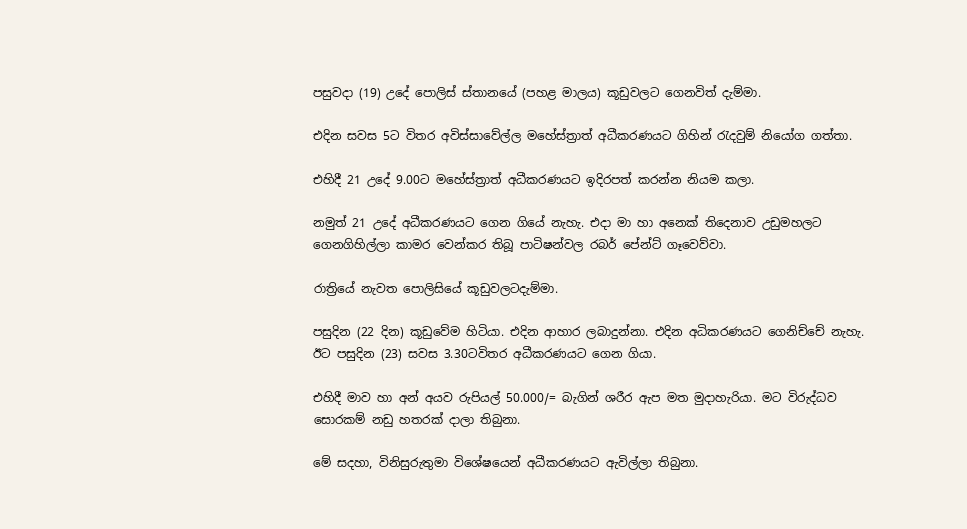පසුවදා (19) උදේ පොලිස් ස්තානයේ (පහළ මාලය) කූඩුවලට ගෙනවිත් දැම්මා.

එදින සවස 5ට විතර අවිස්සාවේල්ල මහේස්ත්‍රාත් අධීකරණයට ගිහින් රැදවුම් නියෝග ගත්තා.

එහිදී 21 උදේ 9.00ට මහේස්ත්‍රාත් අධීකරණයට ඉදිරපත් කරන්න නියම කලා.

නමුත් 21 උදේ අධීකරණයට ගෙන ගියේ නැහැ. එදා මා හා අනෙක් තිදෙනාව උඩුමහලට ගෙනගිහිල්ලා කාමර වෙන්කර තිබූ පාටිෂන්වල රබර් පේන්ට් ගෑවෙව්වා.

රාත්‍රියේ නැවත පොලිසියේ කූඩුවලටදැම්මා.

පසුදින (22 දින) කූඩුවේම හිටියා. එදින ආහාර ලබාදුන්නා. එදින අධිකරණයට ගෙනිච්චේ නැහැ. ඊට පසුදින (23) සවස 3.30ටවිතර අධීකරණයට ගෙන ගියා.

එහිදී මාව හා අන් අයව රුපියල් 50.000/= බැගින් ශරීර ඇප මත මුදාහැරියා. මට විරුද්ධව සොරකම් නඩු හතරක් දාලා තිබුනා.

මේ සදහා, විනිසුරුතුමා විශේෂයෙන් අධීකරණයට ඇවිල්ලා තිබුනා.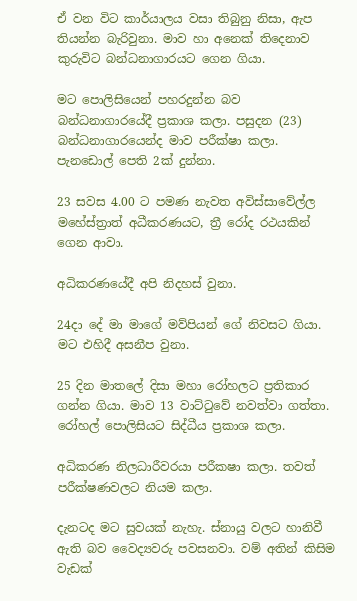ඒ වන විට කාර්යාලය වසා තිබුනු නිසා, ඇප තියන්න බැරිවුනා. මාව හා අනෙක් තිදෙනාව කුරුවිට බන්ධනාගාරයට ගෙන ගියා.

මට පොලිසියෙන් පහරදුන්න බව බන්ධනාගාරයේදී ප්‍රකාශ කලා. පසුදන (23) බන්ධනාගාරයෙන්ද මාව පරීක්ෂා කලා. පැනඩොල් පෙති 2ක් දුන්නා.

23 සවස 4.00 ට පමණ නැවත අවිස්සාවේල්ල මහේස්ත්‍රාත් අධීකරණයට, ත්‍රී රෝද රථයකින් ගෙන ආවා.

අධිකරණයේදී අපි නිදහස් වුනා.

24දා දේ මා මාගේ මව්පියන් ගේ නිවසට ගියා. මට එහිදී අසනීප වුනා.

25 දින මාතලේ දිසා මහා රෝහලට ප්‍රතිකාර ගන්න ගියා. මාව 13 වාට්ටුවේ නවත්වා ගත්තා. රෝහල් පොලිසියට සිද්ධීය ප්‍රකාශ කලා.

අධිකරණ නිලධාරීවරයා පරීකෂා කලා. තවත් පරීක්ෂණවලට නියම කලා.

දැනටද මට සුවයක් නැහැ. ස්නායු වලට හානිවී ඇති බව වෛද්‍යවරු පවසනවා. වම් අතින් කිසිම වැඩක්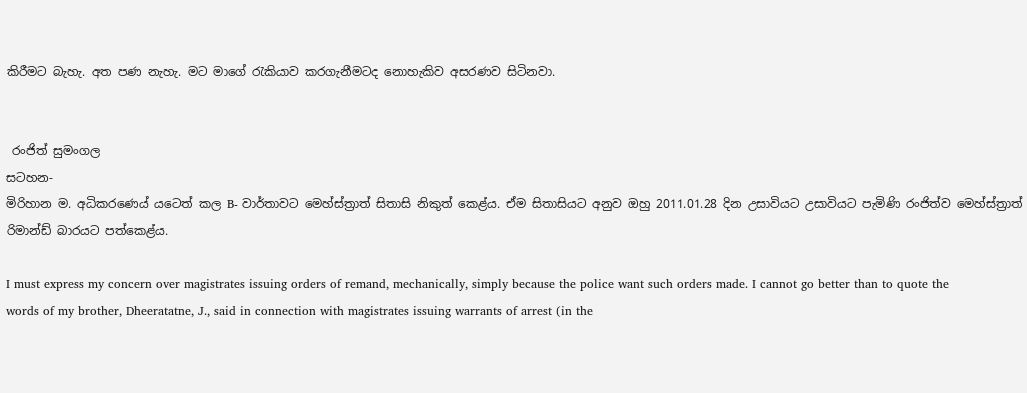කිරීමට බැහැ. අත පණ නැහැ. මට මාගේ රැකියාව කරගැනීමටද නොහැකිව අසරණව සිටිනවා.


 රංජිත් සුමංගල
සටහන-
මිරිහාන ම. අධිකරණෙය් යටෙත් කල B- වාර්තාවට මෙහ්ස්ත්‍රාත් සිතාසි නිකුත් කෙළ්ය. ඒම සිතාසියට අනුව ඔහු 2011.01.28 දින උසාවියට උසාවියට පැමිණි රංජිත්ව මෙහ්ස්ත්‍රාත් රිමාන්ඩ් බාරයට පත්කෙළ්ය.

I must express my concern over magistrates issuing orders of remand, mechanically, simply because the police want such orders made. I cannot go better than to quote the words of my brother, Dheeratatne, J., said in connection with magistrates issuing warrants of arrest (in the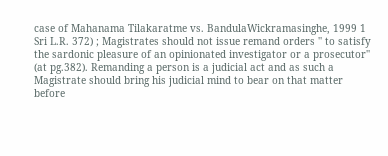case of Mahanama Tilakaratme vs. BandulaWickramasinghe, 1999 1 Sri L.R. 372) ; Magistrates should not issue remand orders '' to satisfy the sardonic pleasure of an opinionated investigator or a prosecutor'' (at pg.382). Remanding a person is a judicial act and as such a Magistrate should bring his judicial mind to bear on that matter before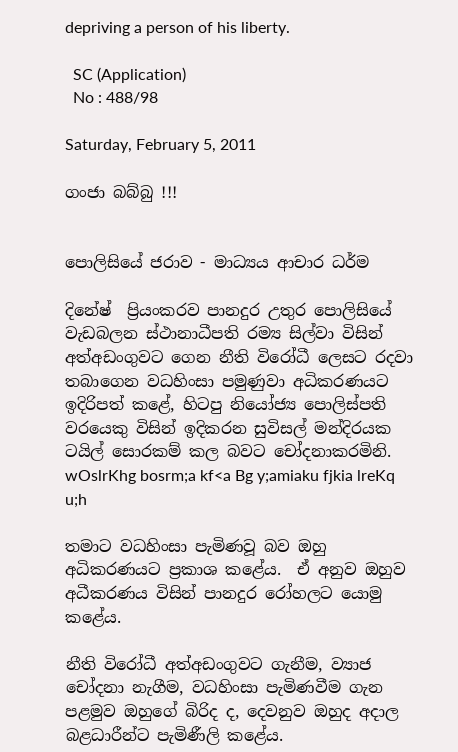depriving a person of his liberty.

  SC (Application)
  No : 488/98

Saturday, February 5, 2011

ගංජා බබ්බු !!!


පොලිසියේ ජරාව - මාධ්‍යය ආචාර ධර්ම

දිනේෂ්  ප්‍රියංකරව පානදුර උතුර පොලිසියේ වැඩබලන ස්ථානාධීපති රම්‍ය සිල්වා විසින් අත්අඩංගුවට ගෙන නීති විරෝධී ලෙසට රදවා තබාගෙන වධහිංසා පමුණුවා අධිකරණයට ඉදිරිපත් කළේ, හිටපු නියෝජ්‍ය පොලිස්පති වරයෙකු විසින් ඉදිකරන සුවිසල් මන්දිරයක ටයිල් සොරකම් කල බවට චෝදනාකරමිනි. wOslrKhg bosrm;a kf<a Bg y;amiaku fjkia lreKq u;h

තමාට වධහිංසා පැමිණවූ බව ඔහු අධිකරණයට ප්‍රකාශ කළේය.  ඒ අනුව ඔහුව අධීකරණය විසින් පානදුර රෝහලට යොමු කළේය.

නීති විරෝධී අත්අඩංගුවට ගැනීම, ව්‍යාජ චෝදනා නැගීම, වධහිංසා පැමිණවීම ගැන පළමුව ඔහුගේ බිරිද ද, දෙවනුව ඔහුද අදාල බළධාරීන්ට පැමිණීලි කළේය.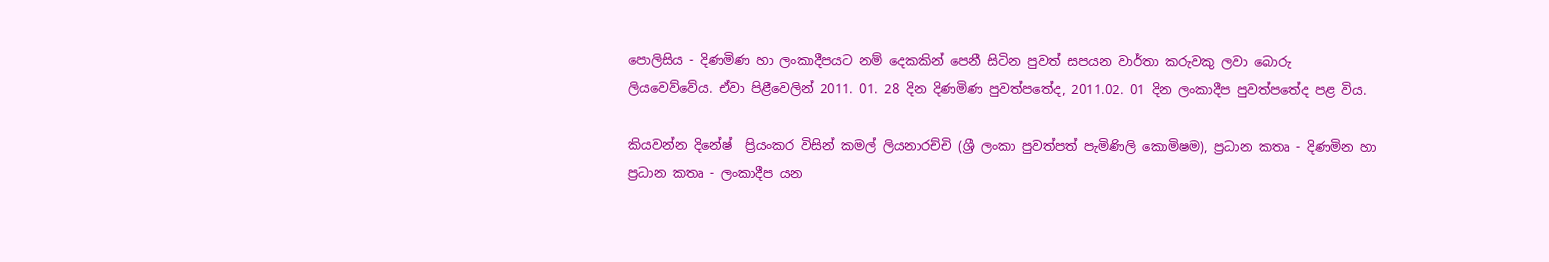පොලිසිය - දිණමිණ හා ලංකාදීපයට නම් දෙකකින් පෙනී සිටින පුවත් සපයන වාර්තා කරුවකු ලවා බොරු ලියවෙව්වේය. ඒවා පිළීවෙලින් 2011. 01. 28 දින දිණමිණ පුවත්පතේද, 2011.02. 01 දින ලංකාදීප පුවත්පතේද පළ විය.

කියවන්න දිනේෂ්  ප්‍රියංකර විසින් කමල් ලියනාරච්චි (ශ්‍රී ලංකා පුවත්පත් පැමිණිලි කොමිෂම), ප්‍රධාන කතෘ - දිණමින හා ප්‍රධාන කතෘ - ලංකාදීප යන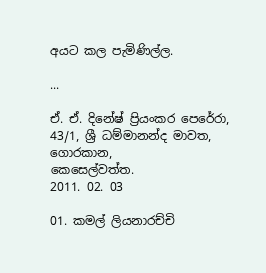අයට කල පැමිණිල්ල.

...

ඒ. ඒ. දිනේෂ් ප්‍රියංකර පෙරේරා,
43/1, ශ්‍රී ධම්මානන්ද මාවත,
ගොරකාන,
කෙසෙල්වත්ත.
2011. 02. 03

01. කමල් ලියනාරච්චි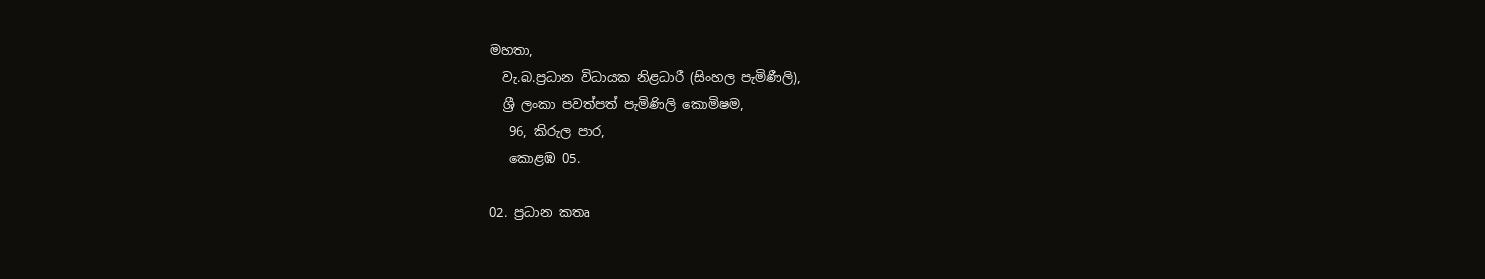මහතා,
  වැ.බ.ප්‍රධාන විධායක නිළධාරී (සිංහල පැමිණීලි),
  ශ්‍රී ලංකා පවත්පත් පැමිණිලි කොමිෂම,
   96, කිරුල පාර,
   කොළඹ 05.

02. ප්‍රධාන කතෘ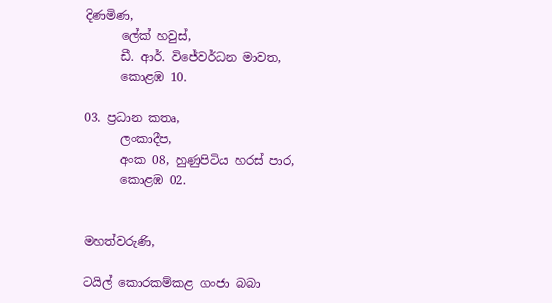දිණමිණ,
      ලේක් හවුස්,
      ඩී. ආර්. විජේවර්ධන මාවත,
      කොළඹ 10.

03. ප්‍රධාන කතෘ,
      ලංකාදීප,
      අංක 08, හුණුපිටිය හරස් පාර,
      කොළඹ 02.


මහත්වරුණි,

ටයිල් කොරකම්කළ ගංජා බබා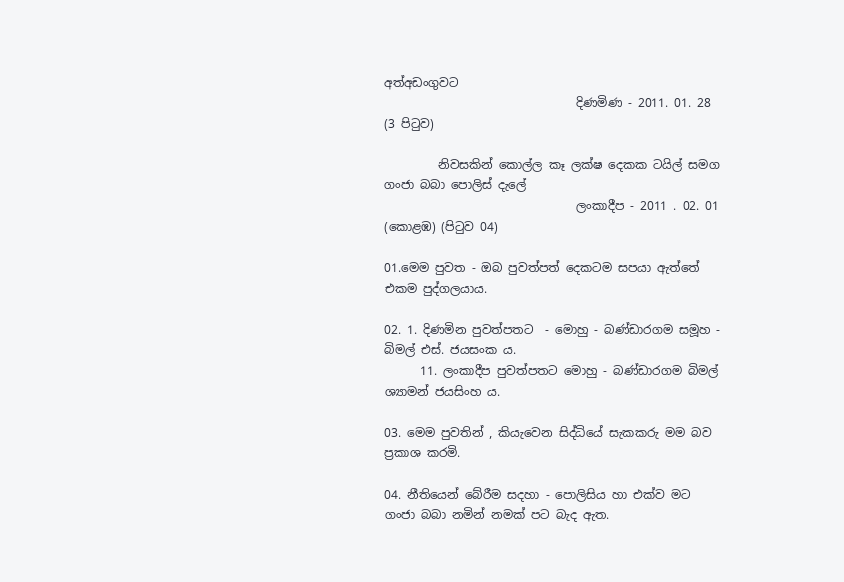අත්අඩංගුවට
                                දිණමිණ - 2011. 01. 28 (3 පිටුව)

         නිවසකින් කොල්ල කෑ ලක්ෂ දෙකක ටයිල් සමග ගංජා බබා පොලිස් දැලේ
                                ලංකාදීප - 2011 . 02. 01 (කොළඹ) (පිටුව 04)

01.මෙම පුවත - ඔබ පුවත්පත් දෙකටම සපයා ඇත්තේ එකම පුද්ගලයාය.

02. 1. දිණමින පුවත්පතට  - මොහු - බණ්ඩාරගම සමූහ - බිමල් එස්. ජයසංක ය.
      11. ලංකාදීප පුවත්පතට මොහු - බණ්ඩාරගම බිමල් ශ්‍යාමන් ජයසිංහ ය.

03. මෙම පුවතින් , කියැවෙන සිද්ධියේ සැකකරු මම බව ප්‍රකාශ කරමි.

04. නීතියෙන් බේරීම සදහා - පොලිසිය හා එක්ව මට ගංජා බබා නමින් නමක් පට බැද ඇත.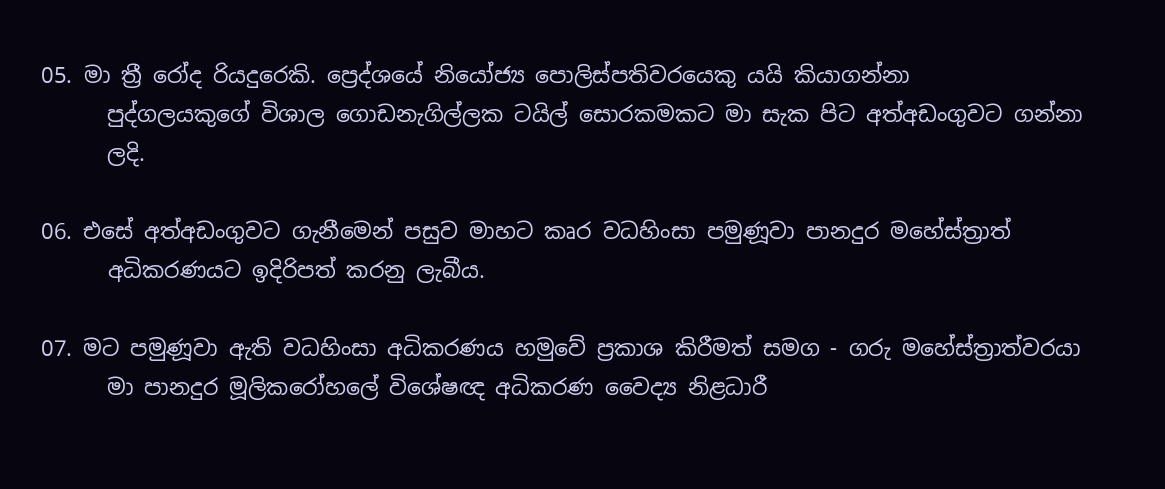05. මා ත්‍රී රෝද රියදුරෙකි. ප්‍රෙද්ශයේ නියෝජ්‍ය පොලිස්පතිවරයෙකු යයි කියාගන්නා
      පුද්ගලයකුගේ විශාල ගොඩනැගිල්ලක ටයිල් සොරකමකට මා සැක පිට අත්අඩංගුවට ගන්නා
      ලදි.

06. එසේ අත්අඩංගුවට ගැනීමෙන් පසුව මාහට කෘර වධහිංසා පමුණූවා පානදුර මහේස්ත්‍රාත්
      අධිකරණයට ඉදිරිපත් කරනු ලැබීය.

07. මට පමුණූවා ඇති වධහිංසා අධිකරණය හමුවේ ප්‍රකාශ කිරීමත් සමග - ගරු මහේස්ත්‍රාත්වරයා
      මා පානදුර මූලිකරෝහලේ විශේෂඥ අධිකරණ වෛද්‍ය නිළධාරී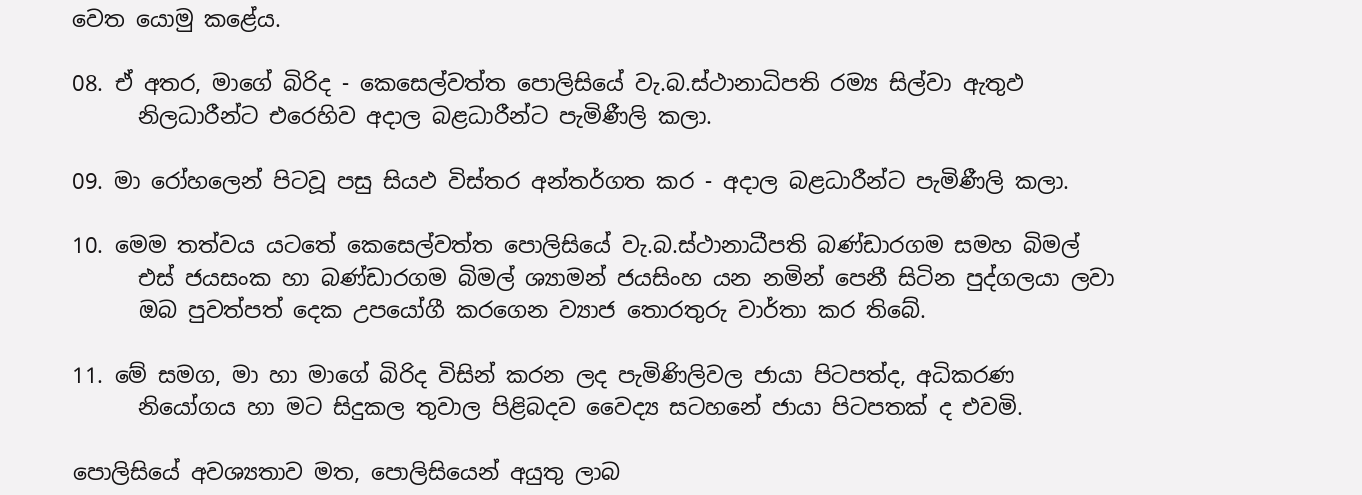වෙත යොමු කළේය.

08. ඒ අතර, මාගේ බිරිද - කෙසෙල්වත්ත පොලිසියේ වැ.බ.ස්ථානාධිපති රම්‍ය සිල්වා ඇතුඵ
      නිලධාරීන්ට එරෙහිව අදාල බළධාරීන්ට පැමිණීලි කලා.

09. මා රෝහලෙන් පිටවූ පසු සියඵ විස්තර අන්තර්ගත කර - අදාල බළධාරීන්ට පැමිණීලි කලා.

10. මෙම තත්වය යටතේ කෙසෙල්වත්ත පොලිසියේ වැ.බ.ස්ථානාධීපති බණ්ඩාරගම සමහ බිමල්
      එස් ජයසංක හා බණ්ඩාරගම බිමල් ශ්‍යාමන් ජයසිංහ යන නමින් පෙනී සිටින පුද්ගලයා ලවා
      ඔබ පුවත්පත් දෙක උපයෝගී කරගෙන ව්‍යාජ තොරතුරු වාර්තා කර තිබේ.

11. මේ සමග, මා හා මාගේ බිරිද විසින් කරන ලද පැමිණිලිවල ජායා පිටපත්ද, අධිකරණ
      නියෝගය හා මට සිදුකල තුවාල පිළිබදව වෛද්‍ය සටහනේ ජායා පිටපතක් ද එවමි.

පොලිසියේ අවශ්‍යතාව මත, පොලිසියෙන් අයුතු ලාබ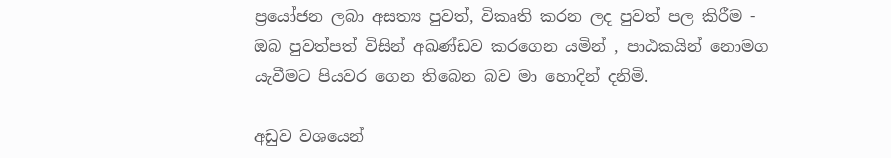ප්‍රයෝජන ලබා අසත්‍ය පුවත්, විකෘති කරන ලද පුවත් පල කිරීම - ඔබ පුවත්පත් විසින් අඛණ්ඩව කරගෙන යමින් , පාඨකයින් නොමග යැවීමට පියවර ගෙන තිබෙන බව මා හොදින් දනිමි.

අඩුව වශයෙන්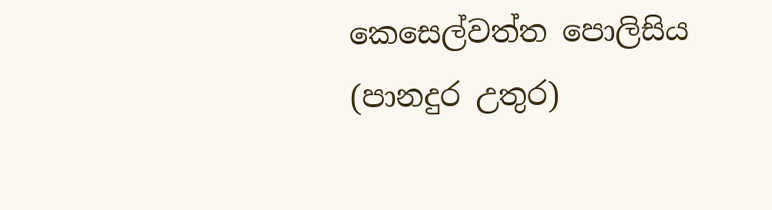කෙසෙල්වත්ත පොලිසිය (පානදුර උතුර)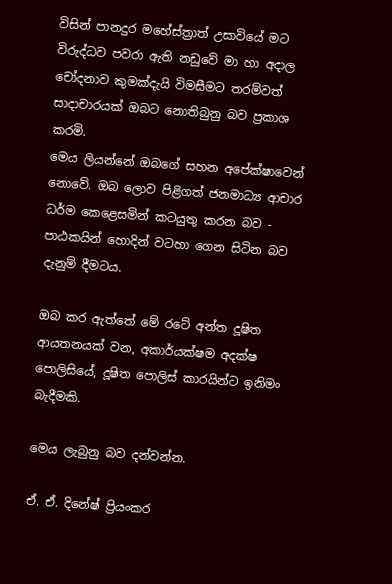විසින් පානදුර මහේස්ත්‍රාත් උසාවියේ මට විරුද්ධව පවරා ඇති නඩුවේ මා හා අදාල චෝදනාව කුමක්දැයි විමසීමට තරම්වත් සාදාචාරයක් ඔබට නොතිබුනු බව ප්‍රකාශ කරමි.
මෙය ලියන්නේ ඔබගේ සහන අපේක්ෂාවෙන් නොවේ. ඔබ ලොව පිළිගත් ජනමාධ්‍ය ආචාර ධර්ම කෙළෙසමින් කටයුතු කරන බව - පාඨකයින් හොදින් වටහා ගෙන සිටින බව දැනුම් දීමටය.

ඔබ කර ඇත්තේ මේ රටේ අන්ත දූෂිත ආයතනයක් වන, අකාර්යක්ෂම අදක්ෂ පොලිසියේ, දූෂිත පොලිස් කාරයින්ට ඉනිමං බැදීමකි.

මෙය ලැබුනු බව දන්වන්න.

ඒ. ඒ. දිනේෂ් ප්‍රියංකර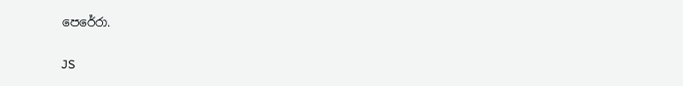පෙරේරා.

JS